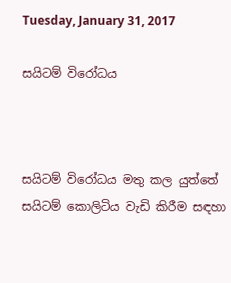Tuesday, January 31, 2017

සයිටම් විරෝධය



සයිටම් විරෝධය මතු කල යුත්තේ සයිටම් කොලිටිය වැඩි කිරීම සඳහා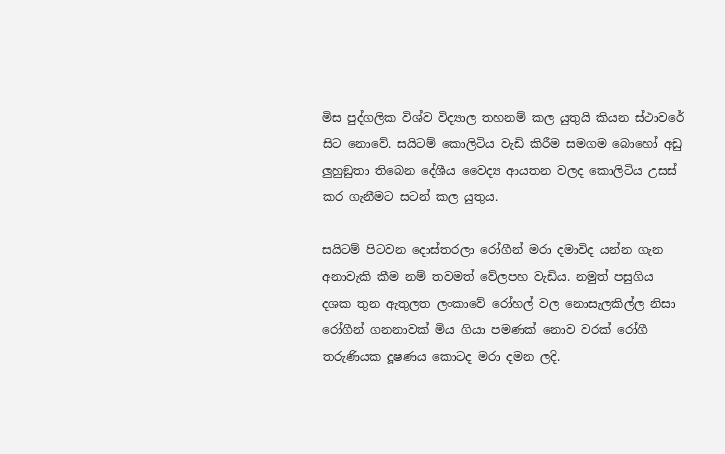මිස පුද්ගලික විශ්ව විද්‍යාල තහනම් කල යුතුයි කියන ස්ථාවරේ සිට නොවේ. සයිටම් කොලිටිය වැඩි කිරීම සමගම බොහෝ අඩු ලුහුඞුතා තිබෙන දේශීය වෛද්‍ය ආයතන වලද කොලිටිය උසස් කර ගැනීමට සටන් කල යුතුය.

සයිටම් පිටවන දොස්තරලා රෝගීන් මරා දමාවිද යන්න ගැන අනාවැකි කීම නම් තවමත් වේලපහ වැඩිය. නමුත් පසුගිය දශක තුන ඇතුලත ලංකාවේ රෝහල් වල නොසැලකිල්ල නිසා රෝගීන් ගනනාවක් මිය ගියා පමණක් නොව වරක් රෝගී තරුණියක දූෂණය කොටද මරා දමන ලදි.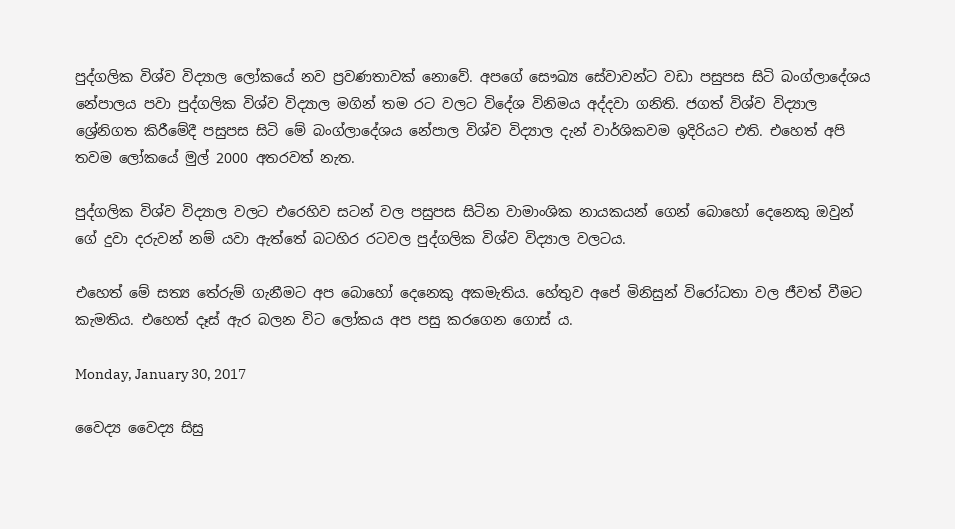පුද්ගලික විශ්ව විද්‍යාල ලෝකයේ නව ප්‍රවණතාවක් නොවේ. අපගේ සෞඛ්‍ය සේවාවන්ට වඩා පසුපස සිටි බංග්ලාදේශය නේපාලය පවා පුද්ගලික විශ්ව විද්‍යාල මගින් තම රට වලට විදේශ විනිමය අද්දවා ගනිති. ජගත් විශ්ව විද්‍යාල ශ්‍රේනිගත කිරීමේදී පසුපස සිටි මේ බංග්ලාදේශය නේපාල විශ්ව විද්‍යාල දැන් වාර්ශිකවම ඉදිරියට එති. එහෙත් අපි තවම ලෝකයේ මුල් 2000 අතරවත් නැත.

පුද්ගලික විශ්ව විද්‍යාල වලට එරෙහිව සටන් වල පසුපස සිටින වාමාංශික නායකයන් ගෙන් බොහෝ දෙනෙකු ඔවුන් ගේ දුවා දරුවන් නම් යවා ඇත්තේ බටහිර රටවල පුද්ගලික විශ්ව විද්‍යාල වලටය.

එහෙත් මේ සත්‍ය තේරුම් ගැනීමට අප බොහෝ දෙනෙකු අකමැතිය. හේතුව අපේ මිනිසුන් විරෝධතා වල ජීවත් වීමට කැමතිය. එහෙත් දෑස් ඇර බලන විට ලෝකය අප පසු කරගෙන ගොස්‍ ය.

Monday, January 30, 2017

වෛද්‍ය වෛද්‍ය සිසු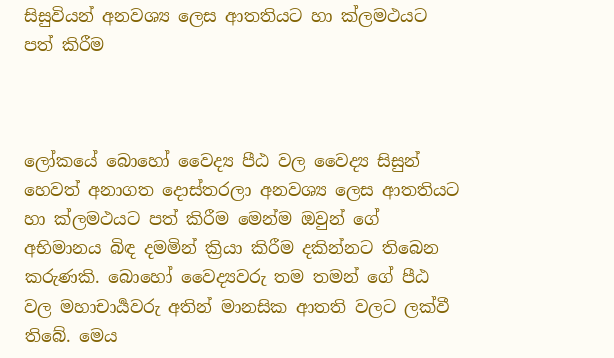සිසුවියන් අනවශ්‍ය ලෙස ආතතියට හා ක්ලමථයට පත් කිරීම



ලෝකයේ බොහෝ වෛද්‍ය පීඨ වල වෛද්‍ය සිසුන් හෙවත් අනාගත දොස්තරලා අනවශ්‍ය ලෙස ආතතියට හා ක්ලමථයට පත් කිරීම මෙන්ම ඔවුන් ගේ අභිමානය බිඳ දමමින් ක්‍රියා කිරීම දකින්නට තිබෙන කරුණකි. බොහෝ වෛද්‍යවරු තම තමන් ගේ පීඨ වල මහාචාර්‍යවරු අතින් මානසික ආතති වලට ලක්වී තිබේ. මෙය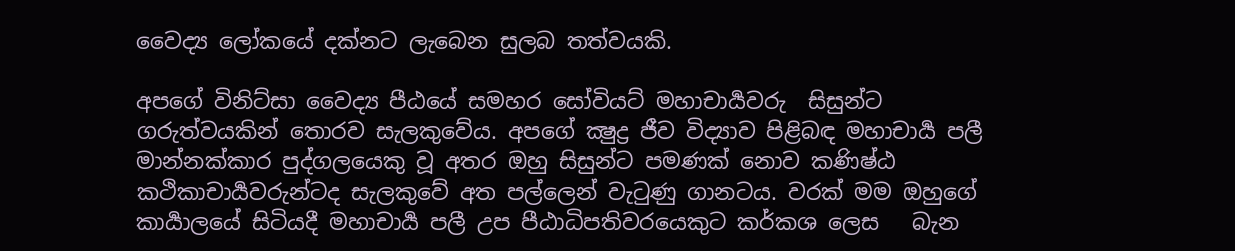වෛද්‍ය ලෝකයේ දක්නට ලැබෙන සුලබ තත්වයකි.

අපගේ විනිට්සා වෛද්‍ය පීඨයේ සමහර සෝවියට් මහාචාර්‍යවරු  සිසුන්ට ගරුත්වයකින් තොරව සැලකුවේය. අපගේ ක්‍ෂුද්‍ර ජීව විද්‍යාව පිළිබඳ මහාචාර්‍ය පලී මාන්නක්කාර පුද්ගලයෙකු වූ අතර ඔහු සිසුන්ට පමණක් නොව කණිෂ්ඨ කථිකාචාර්‍යවරුන්ටද සැලකුවේ අත පල්ලෙන් වැටුණු ගානටය. වරක් මම ඔහුගේ කාර්‍යාලයේ සිටියදී මහාචාර්‍ය පලී උප පීඨාධිපතිවරයෙකුට කර්කශ ලෙස   බැන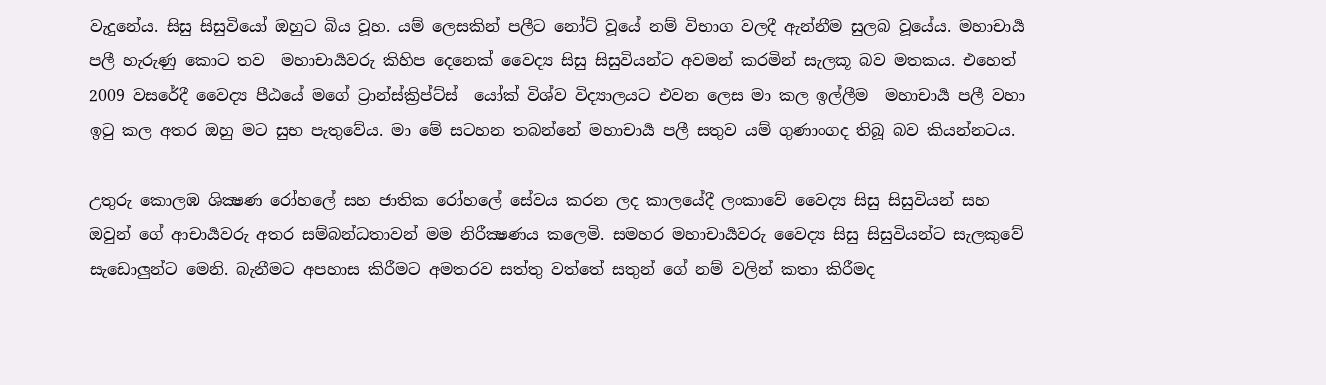වැදුනේය. සිසු සිසුවියෝ ඔහුට බිය වූහ. යම් ලෙසකින් පලීට නෝට් වූයේ නම් විභාග වලදී ඇන්නීම සුලබ වූයේය. මහාචාර්‍ය පලී හැරුණු කොට තව  මහාචාර්‍යවරු කිහිප දෙනෙක් වෛද්‍ය සිසු සිසුවියන්ට අවමන් කරමින් සැලකූ බව මතකය. එහෙත් 2009 වසරේදී වෛද්‍ය පීඨයේ මගේ ට්‍රාන්ස්ක්‍රිප්ට්ස්  යෝක් විශ්ව විද්‍යාලයට එවන ලෙස මා කල ඉල්ලීම  මහාචාර්‍ය පලී වහා ඉටු කල අතර ඔහු මට සුභ පැතුවේය. මා මේ සටහන තබන්නේ මහාචාර්‍ය පලී සතුව යම් ගුණාංගද තිබූ බව කියන්නටය.

උතුරු කොලඹ ශික්‍ෂණ රෝහලේ සහ ජාතික රෝහලේ සේවය කරන ලද කාලයේදී ලංකාවේ වෛද්‍ය සිසු සිසුවියන් සහ ඔවුන් ගේ ආචාර්‍යවරු අතර සම්බන්ධතාවන් මම නිරීක්‍ෂණය කලෙමි. සමහර මහාචාර්‍යවරු වෛද්‍ය සිසු සිසුවියන්ට සැලකුවේ සැඩොලුන්ට මෙනි. බැනීමට අපහාස කිරීමට අමතරව සත්තු වත්තේ සතුන් ගේ නම් වලින් කතා කිරීමද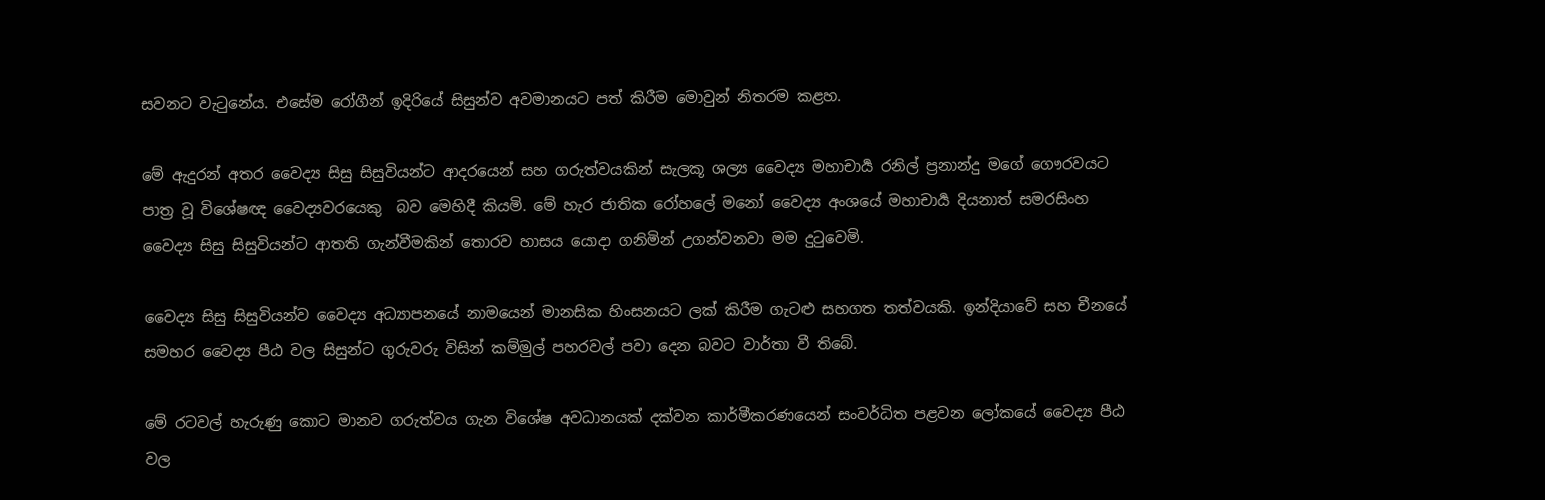සවනට වැටුනේය. එසේම රෝගීන් ඉදිරියේ සිසුන්ව අවමානයට පත් කිරීම මොවුන් නිතරම කළහ.

මේ ඇදුරන් අතර වෛද්‍ය සිසු සිසුවියන්ට ආදරයෙන් සහ ගරුත්වයකින් සැලකූ ශල්‍ය වෛද්‍ය මහාචාර්‍ය රනිල් ප්‍රනාන්දු මගේ ගෞරවයට පාත්‍ර වූ විශේෂඥ වෛද්‍යවරයෙකු  බව මෙහිදී කියමි. මේ හැර ජාතික රෝහලේ මනෝ වෛද්‍ය අංශයේ මහාචාර්‍ය දියනාත් සමරසිංහ  වෛද්‍ය සිසු සිසුවියන්ට ආතති ගැන්වීමකින් තොරව හාසය යොදා ගනිමින් උගන්වනවා මම දුටුවෙමි.

වෛද්‍ය සිසු සිසුවියන්ව වෛද්‍ය අධ්‍යාපනයේ නාමයෙන් මානසික හිංසනයට ලක් කිරීම ගැටළු සහගත තත්වයකි. ඉන්දියාවේ සහ චීනයේ සමහර වෛද්‍ය පීඨ වල සිසුන්ට ගුරුවරු විසින් කම්මුල් පහරවල් පවා දෙන බවට වාර්තා වී තිබේ.

මේ රටවල් හැරුණු කොට මානව ගරුත්වය ගැන විශේෂ අවධානයක් දක්වන කාර්මීකරණයෙන් සංවර්ධිත පළවන ලෝකයේ වෛද්‍ය පීඨ වල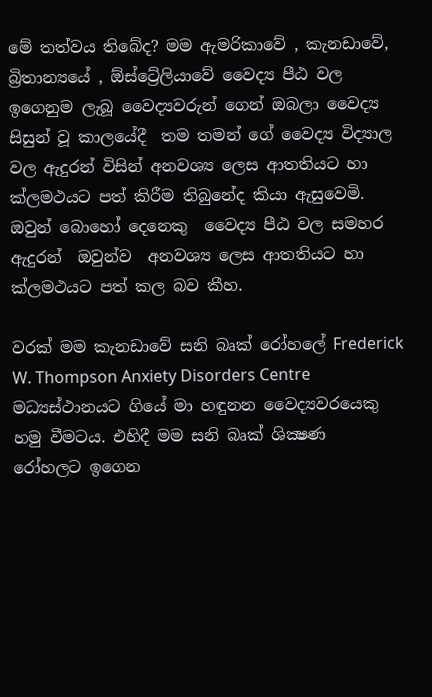මේ තත්වය තිබේද? මම ඇමරිකාවේ , කැනඩාවේ, බ්‍රිතාන්‍යයේ , ඕස්ට්‍රේලියාවේ වෛද්‍ය පීඨ වල ඉගෙනුම ලැබූ වෛද්‍යවරුන් ගෙන් ඔබලා වෛද්‍ය සිසුන් වූ කාලයේදී  තම තමන් ගේ වෛද්‍ය විද්‍යාල වල ඇදුරන් විසින් අනවශ්‍ය ලෙස ආතතියට හා ක්ලමථයට පත් කිරීම තිබුනේද කියා ඇසුවෙමි.   ඔවුන් බොහෝ දෙනෙකු  වෛද්‍ය පීඨ වල සමහර ඇදුරන්  ඔවුන්ව  අනවශ්‍ය ලෙස ආතතියට හා ක්ලමථයට පත් කල බව කීහ.

වරක් මම කැනඩාවේ සනි බෘක් රෝහලේ Frederick W. Thompson Anxiety Disorders Centre මධ්‍යස්ථානයට ගියේ මා හඳුනන වෛද්‍යවරයෙකු හමු වීමටය. එහිදී මම සනි බෘක් ශික්‍ෂණ  රෝහලට ඉගෙන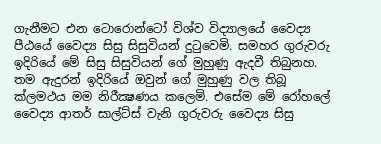ගැනීමට එන ටොරොන්ටෝ විශ්ව විද්‍යාලයේ වෛද්‍ය පීඨයේ වෛද්‍ය සිසු සිසුවියන් දුටුවෙමි. සමහර ගුරුවරු ඉදිරියේ මේ සිසු සිසුවියන් ගේ මුහුණු ඇදවී තිබුනහ. තම ඇදුරන් ඉදිරියේ ඔවුන් ගේ මුහුණු වල තිබූ ක්ලමථය මම නිරීක්‍ෂණය කලෙමි. එසේම මේ රෝහලේ වෛද්‍ය ආතර් සාල්ට්ස් වැනි ගුරුවරු වෛද්‍ය සිසු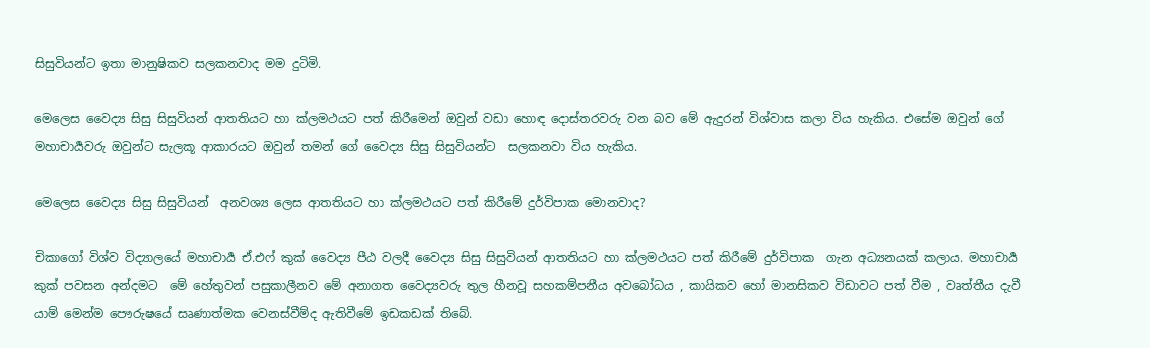සිසුවියන්ට ඉතා මානුෂිකව සලකනවාද මම දුටිමි.

මෙලෙස වෛද්‍ය සිසු සිසුවියන් ආතතියට හා ක්ලමථයට පත් කිරීමෙන් ඔවුන් වඩා හොඳ දොස්තරවරු වන බව මේ ඇදුරන් විශ්වාස කලා විය හැකිය. එසේම ඔවුන් ගේ මහාචාර්‍යවරු ඔවුන්ට සැලකූ ආකාරයට ඔවුන් තමන් ගේ වෛද්‍ය සිසු සිසුවියන්ට  සලකනවා විය හැකිය.

මෙලෙස වෛද්‍ය සිසු සිසුවියන්  අනවශ්‍ය ලෙස ආතතියට හා ක්ලමථයට පත් කිරීමේ දුර්විපාක මොනවාද?

චිකාගෝ විශ්ව විද්‍යාලයේ මහාචාර්‍ය ඒ.එෆ් කුක් වෛද්‍ය පීඨ වලදී වෛද්‍ය සිසු සිසුවියන් ආතතියට හා ක්ලමථයට පත් කිරීමේ දුර්විපාක  ගැන අධ්‍යනයක් කලාය. මහාචාර්‍ය  කුක් පවසන අන්දමට  මේ හේතුවන් පසුකාලීනව මේ අනාගත වෛද්‍යවරු තුල හීනවූ සහකම්පනීය අවබෝධය , කායිකව හෝ මානසිකව විඩාවට පත් වීම , වෘත්තීය දැවී යාම් මෙන්ම පෞරුෂයේ සෘණාත්මක වෙනස්වීම්ද ඇතිවීමේ ඉඩකඩක් තිබේ.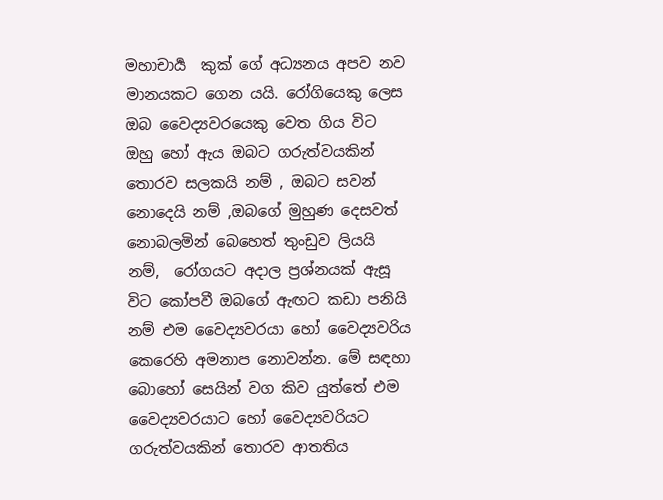මහාචාර්‍ය  කුක් ගේ අධ්‍යනය අපව නව මානයකට ගෙන යයි. රෝගියෙකු ලෙස ඔබ වෛද්‍යවරයෙකු වෙත ගිය විට ඔහු හෝ ඇය ඔබට ගරුත්වයකින් තොරව සලකයි නම් , ඔබට සවන් නොදෙයි නම් ,ඔබගේ මුහුණ දෙසවත් නොබලමින් බෙහෙත් තුංඩුව ලියයි නම්,  රෝගයට අදාල ප්‍රශ්නයක් ඇසූ විට කෝපවී ඔබගේ ඇඟට කඩා පනියි නම් එම වෛද්‍යවරයා හෝ වෛද්‍යවරිය කෙරෙහි අමනාප නොවන්න. මේ සඳහා බොහෝ සෙයින් වග කිව යුත්තේ එම වෛද්‍යවරයාට හෝ වෛද්‍යවරියට ගරුත්වයකින් තොරව ආතතිය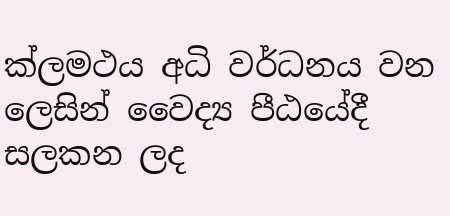ක්ලමථය අධි වර්ධනය වන ලෙසින් වෛද්‍ය පීඨයේදී සලකන ලද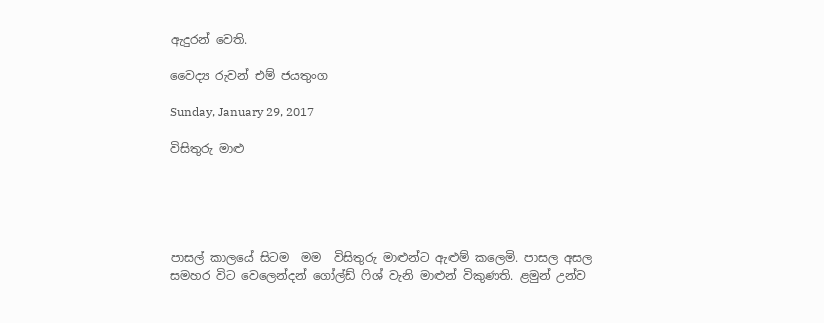ඇදුරන් වෙති.

වෛද්‍ය රුවන් එම් ජයතුංග

Sunday, January 29, 2017

විසිතුරු මාළු





පාසල් කාලයේ සිටම  මම  විසිතුරු මාළුන්ට ඇළුම් කලෙමි. පාසල අසල සමහර විට වෙලෙන්දන් ගෝල්ඩ් ෆිශ් වැනි මාළුන් විකුණති. ළමුන් උන්ව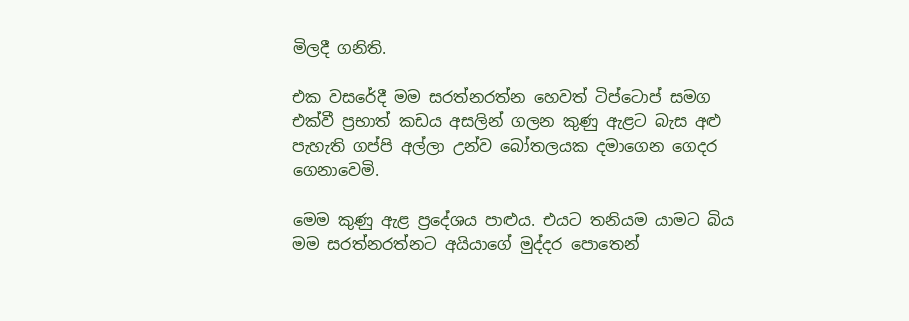මිලදී ගනිති.

එක වසරේදී මම සරත්නරත්න හෙවත් ටිප්ටොප් සමග එක්වී ප්‍රභාත් කඩය අසලින් ගලන කුණු ඇළට බැස අළු පැහැති ගප්පි අල්ලා උන්ව බෝතලයක දමාගෙන ගෙදර ගෙනාවෙමි.

මෙම කුණු ඇළ ප්‍රදේශය පාළුය. එයට තනියම යාමට බිය මම සරත්නරත්නට අයියාගේ මුද්දර පොතෙන්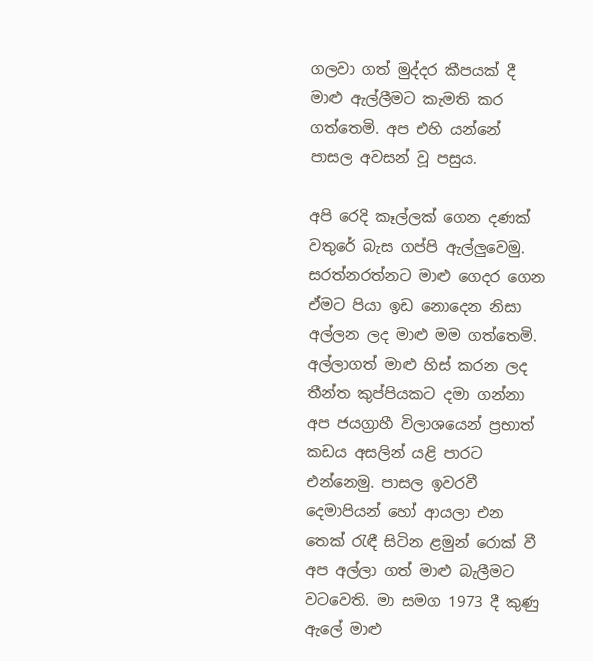ගලවා ගත් මුද්දර කීපයක් දී මාළු ඇල්ලීමට කැමති කර ගත්තෙමි. අප එහි යන්නේ පාසල අවසන් වූ පසුය.

අපි රෙදි කෑල්ලක් ගෙන දණක් වතුරේ බැස ගප්පි ඇල්ලුවෙමු.  සරත්නරත්නට මාළු ගෙදර ගෙන ඒමට පියා ඉඩ නොදෙන නිසා අල්ලන ලද මාළු මම ගත්තෙමි.  අල්ලාගත් මාළු හිස් කරන ලද තීන්ත කුප්පියකට දමා ගන්නා අප ජයග්‍රාහී විලාශයෙන් ප්‍රභාත් කඩය අසලින් යළි පාරට එන්නෙමු. පාසල ඉවරවී දෙමාපියන් හෝ ආයලා එන තෙක් රැඳී සිටින ළමුන් රොක් වී අප අල්ලා ගත් මාළු බැලීමට වටවෙති. මා සමග 1973 දී කුණු ඇලේ මාළු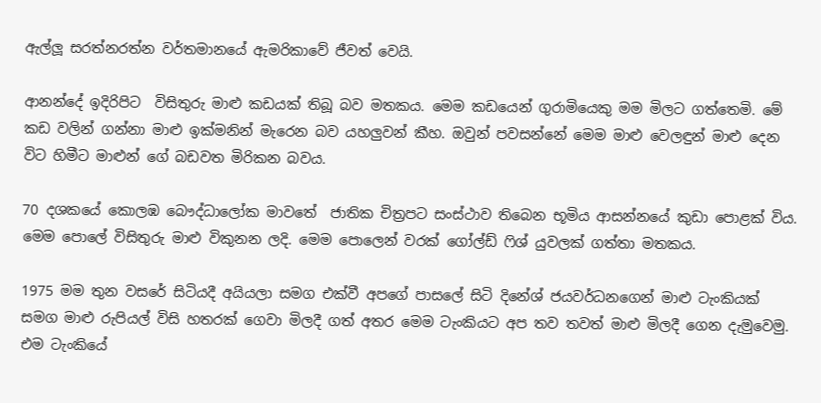ඇල්ලූ සරත්නරත්න වර්තමානයේ ඇමරිකාවේ ජීවත් වෙයි.

ආනන්දේ ඉදිරිපිට  විසිතුරු මාළු කඩයක් තිබූ බව මතකය. මෙම කඩයෙන් ගුරාමියෙකු මම මිලට ගත්තෙමි. මේ කඩ වලින් ගන්නා මාළු ඉක්මනින් මැරෙන බව යහලුවන් කීහ. ඔවුන් පවසන්නේ මෙම මාළු වෙලඳුන් මාළු දෙන විට හිමීට මාළුන් ගේ බඩවත මිරිකන බවය.

70 දශකයේ කොලඹ බෞද්ධාලෝක මාවතේ  ජාතික චිත්‍රපට සංස්ථාව තිබෙන භූමිය ආසන්නයේ කුඩා පොළක් විය. මෙම පොලේ විසිතුරු මාළු විකුනන ලදි. මෙම පොලෙන් වරක් ගෝල්ඩ් ෆිශ් යුවලක් ගත්තා මතකය.

1975 මම තුන වසරේ සිටියදී අයියලා සමග එක්වී අපගේ පාසලේ සිටි දිනේශ් ජයවර්ධනගෙන් මාළු ටැංකියක් සමග මාළු රුපියල් විසි හතරක් ගෙවා මිලදී ගත් අතර මෙම ටැංකියට අප තව තවත් මාළු මිලදී ගෙන දැමුවෙමු. එම ටැංකියේ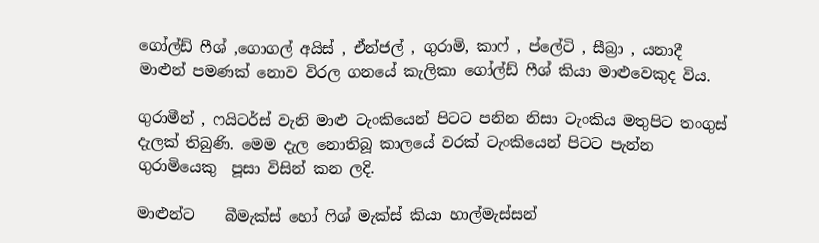ගෝල්ඩ් ෆීශ් ,ගොගල් අයිස් , ඒන්ජල් , ගුරාමි, කාෆ් , ප්ලේටි , සීබ්‍රා , යනාදී මාළුන් පමණක් නොව විරල ගනයේ කැලිකා ගෝල්ඩ් ෆීශ් කියා මාළුවෙකුද විය.

ගුරාමීන් , ෆයිටර්ස් වැනි මාළු ටැංකියෙන් පිටට පනින නිසා ටැංකිය මතුපිට තංගුස් දැලක් තිබුණි. මෙම දැල නොතිබූ කාලයේ වරක් ටැංකියෙන් පිටට පැන්න ගුරාමියෙකු  පූසා විසින් කන ලදි.

මාළුන්ට    බීමැක්ස් හෝ ෆිශ් මැක්ස් කියා හාල්මැස්සන්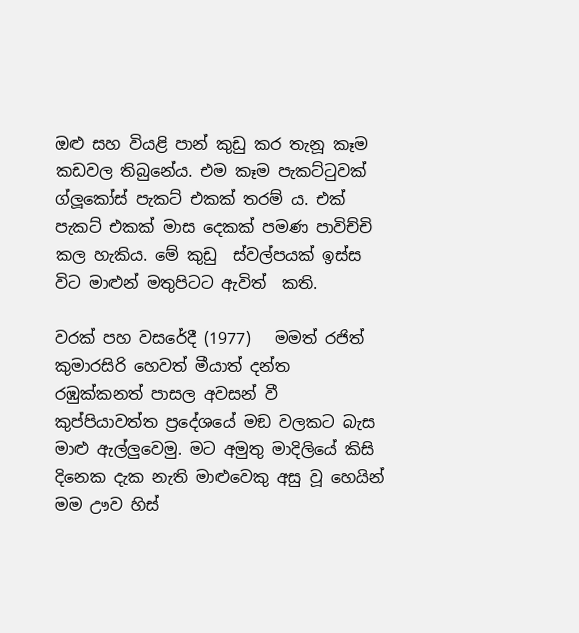ඔළු සහ වියළි පාන් කුඩු කර තැනූ කෑම කඩවල තිබුනේය. එම කෑම පැකට්ටුවක් ග්ලූකෝස් පැකට් එකක් තරම් ය. එක් පැකට් එකක් මාස දෙකක් පමණ පාවිච්චි කල හැකිය. මේ කුඩු  ස්වල්පයක් ඉස්ස විට මාළුන් මතුපිටට ඇවිත්  කති.

වරක් පහ වසරේදී (1977)   මමත් රජිත් කුමාරසිරි හෙවත් මීයාත් දන්ත රඹුක්කනත් පාසල අවසන් වී කුප්පියාවත්ත ප්‍රදේශයේ මඞ වලකට බැස මාළු ඇල්ලුවෙමු. මට අමුතු මාදිලියේ කිසි දිනෙක දැක නැති මාළුවෙකු අසු වූ හෙයින් මම ඌව හිස්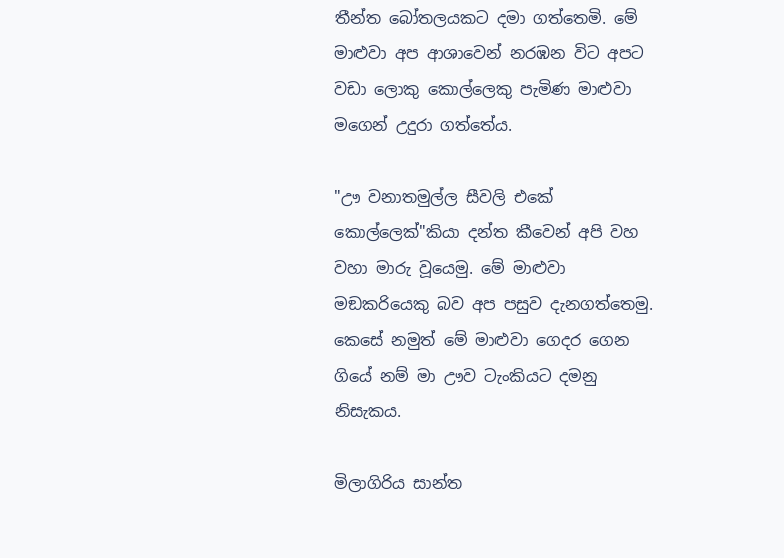තීන්ත බෝතලයකට දමා ගත්තෙමි. මේ මාළුවා අප ආශාවෙන් නරඹන විට අපට වඩා ලොකු කොල්ලෙකු පැමිණ මාළුවා මගෙන් උදුරා ගත්තේය.

"ඌ වනාතමුල්ල සීවලි එකේ කොල්ලෙක්"කියා දන්ත කීවෙන් අපි වහ වහා මාරු වූයෙමු. මේ මාළුවා මඞකරියෙකු බව අප පසුව දැනගත්තෙමු. කෙසේ නමුත් මේ මාළුවා ගෙදර ගෙන ගියේ නම් මා ඌව ටැංකියට දමනු නිසැකය.

මිලාගිරිය සාන්ත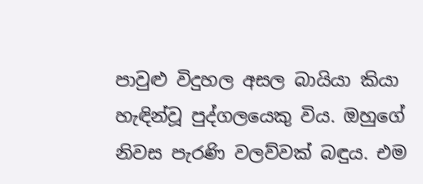පාවුළු විදුහල අසල බායියා කියා හැඳින්වූ පුද්ගලයෙකු විය. ඔහුගේ නිවස පැරණි වලව්වක් බඳුය. එම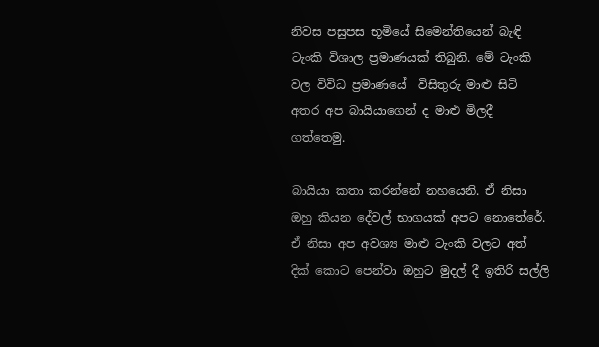නිවස පසුපස භූමියේ සිමෙන්තියෙන් බැඳි ටැංකි විශාල ප්‍රමාණයක් තිබුනි. මේ ටැංකි වල විවිධ ප්‍රමාණයේ  විසිතුරු මාළු සිටි අතර අප බායියාගෙන් ද මාළු මිලදී ගත්තෙමු.

බායියා කතා කරන්නේ නහයෙනි. ඒ නිසා ඔහු කියන දේවල් භාගයක් අපට නොතේරේ. ඒ නිසා අප අවශ්‍ය මාළු ටැංකි වලට අත් දික් කොට පෙන්වා ඔහුට මුදල් දී ඉතිරි සල්ලි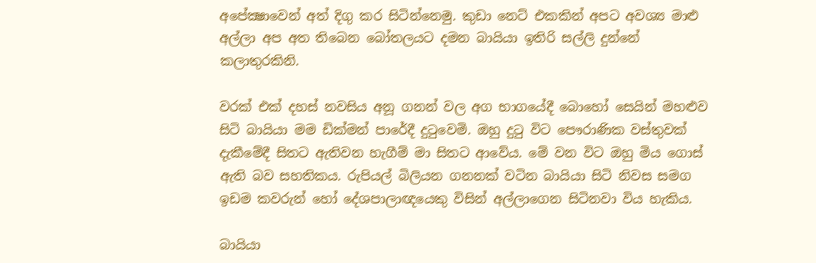අපේක්‍ෂාවෙන් අත් දිගු කර සිටින්නෙමු. කුඩා නෙට් එකකින් අපට අවශ්‍ය මාළු අල්ලා අප අත තිබෙන බෝතලයට දමන බායියා ඉතිරි සල්ලි දුන්නේ කලාතුරකිනි.

වරක් එක් දහස් නවසිය අනූ ගනන් වල අග භාගයේදී බොහෝ සෙයින් මහළුව සිටි බායියා මම ඩික්මන් පාරේදී දුටුවෙමි. ඔහු දුටු විට පෞරාණික වස්තුවක් දැකීමේදී සිතට ඇතිවන හැගීම් මා සිතට ආවේය. මේ වන විට ඔහු මිය ගොස් ඇති බව සහතිකය. රුපියල් බිලියන ගනනක් වටින බායියා සිටි නිවස සමග ඉඩම කවරුන් හෝ දේශපාලාඥයෙකු විසින් අල්ලාගෙන සිටිනවා විය හැකිය.

බායියා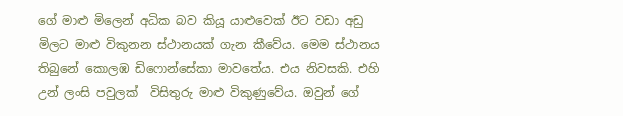ගේ මාළු මිලෙන් අධික බව කියූ යාළුවෙක් ඊට වඩා අඩු මිලට මාළු විකුනන ස්ථානයක් ගැන කීවේය. මෙම ස්ථානය තිබුනේ කොලඹ ඩිෆොන්සේකා මාවතේය. එය නිවසකි. එහි උන් ලංසි පවුලක්  විසිතුරු මාළු විකුණුවේය. ඔවුන් ගේ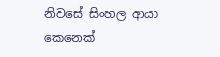නිවසේ සිංහල ආයා කෙනෙක්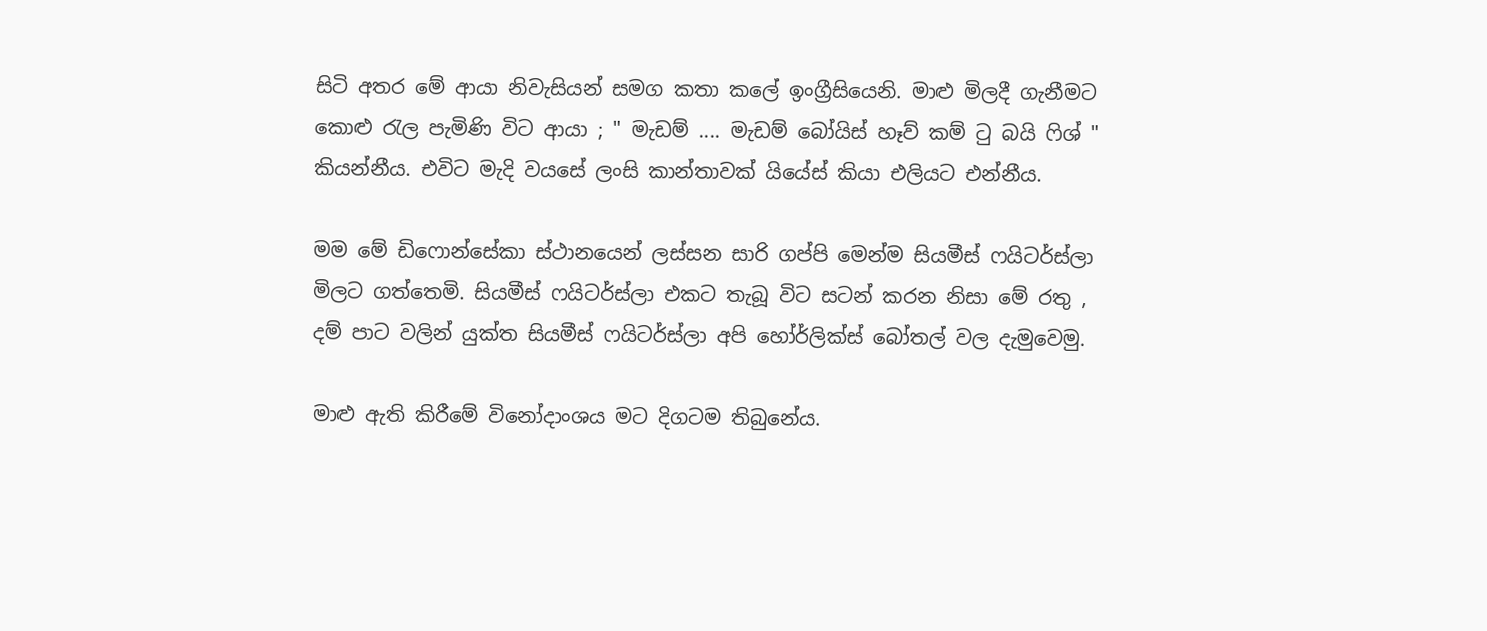සිටි අතර මේ ආයා නිවැසියන් සමග කතා කලේ ඉංග්‍රීසියෙනි. මාළු මිලදී ගැනීමට කොළු රැල පැමිණි විට ආයා ; " මැඩම් .... මැඩම් බෝයිස් හෑව් කම් ටු බයි ෆිශ් " කියන්නීය. එවිට මැදි වයසේ ලංසි කාන්තාවක් යියේස් කියා එලියට එන්නීය.

මම මේ ඩිෆොන්සේකා ස්ථානයෙන් ලස්සන සාරි ගප්පි මෙන්ම සියමීස් ෆයිටර්ස්ලා මිලට ගත්තෙමි. සියමීස් ෆයිටර්ස්ලා එකට තැබූ විට සටන් කරන නිසා මේ රතු , දම් පාට වලින් යුක්ත සියමීස් ෆයිටර්ස්ලා අපි හෝර්ලික්ස් බෝතල් වල දැමුවෙමු.

මාළු ඇති කිරීමේ විනෝදාංශය මට දිගටම තිබුනේය.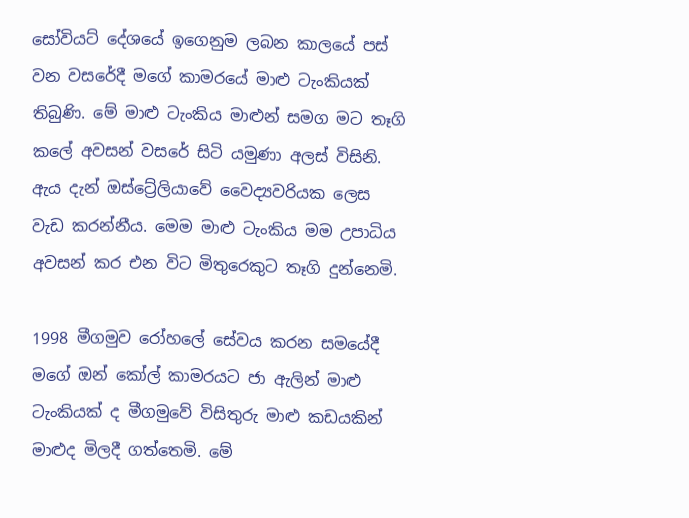සෝවියට් දේශයේ ඉගෙනුම ලබන කාලයේ පස් වන වසරේදී මගේ කාමරයේ මාළු ටැංකියක් තිබුණි. මේ මාළු ටැංකිය මාළුන් සමග මට තෑගි කලේ අවසන් වසරේ සිටි යමුණා අලස් විසිනි. ඇය දැන් ඔස්ට්‍රේලියාවේ වෛද්‍යවරියක ලෙස වැඩ කරන්නීය. මෙම මාළු ටැංකිය මම උපාධිය අවසන් කර එන විට මිතුරෙකුට තෑගි දුන්නෙමි.

1998 මීගමුව රෝහලේ සේවය කරන සමයේදී මගේ ඔන් කෝල් කාමරයට ජා ඇලින් මාළු ටැංකියක් ද මීගමුවේ විසිතුරු මාළු කඩයකින් මාළුද මිලදී ගත්තෙමි. මේ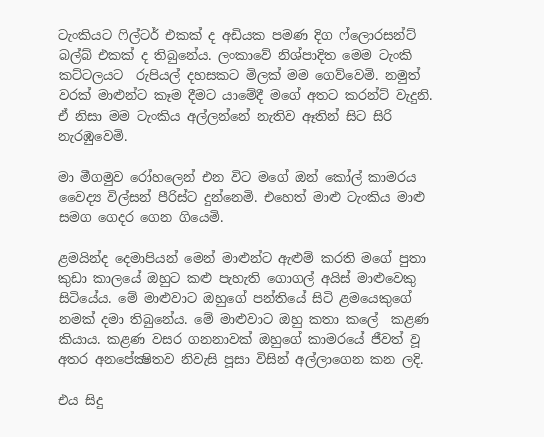ටැංකියට ෆිල්ටර් එකක් ද අඩියක පමණ දිග ෆ්ලොරසන්ට් බල්බ් එකක් ද තිබුනේය. ලංකාවේ නිශ්පාදිත මෙම ටැංකි කට්ටලයට  රුපියල් දහසකට මිලක් මම ගෙව්වෙමි. නමුත් වරක් මාළුන්ට කෑම දීමට යාමේදී මගේ අතට කරන්ට් වැදුනි. ඒ නිසා මම ටැංකිය අල්ලන්නේ නැතිව ඈතින් සිට සිරි නැරඹුවෙමි.

මා මීගමුව රෝහලෙන් එන විට මගේ ඔන් කෝල් කාමරය වෛද්‍ය විල්සන් පීරිස්ට දුන්නෙමි. එහෙත් මාළු ටැංකිය මාළු සමග ගෙදර ගෙන ගියෙමි.

ළමයින්ද දෙමාපියන් මෙන් මාළුන්ට ඇළුම් කරති මගේ පුතා කුඩා කාලයේ ඔහුට කළු පැහැති ගොගල් අයිස් මාළුවෙකු සිටියේය. මේ මාළුවාට ඔහුගේ පන්තියේ සිටි ළමයෙකුගේ නමක් දමා තිබුනේය. මේ මාළුවාට ඔහු කතා කලේ  කළණ කියාය. කළණ වසර ගනනාවක් ඔහුගේ කාමරයේ ජීවත් වූ අතර අනපේක්‍ෂිතව නිවැසි පූසා විසින් අල්ලාගෙන කන ලදි.

එය සිදු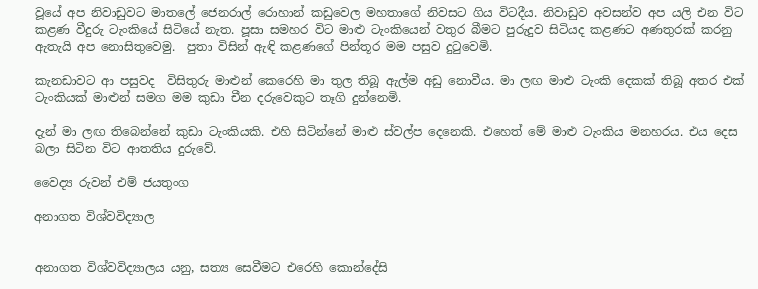වූයේ අප නිවාඩුවට මාතලේ ජෙනරාල් රොහාන් කඩුවෙල මහතාගේ නිවසට ගිය විටදීය. නිවාඩුව අවසන්ව අප යලි එන විට කළණ වීදුරු ටැංකියේ සිටියේ නැත. පූසා සමහර විට මාළු ටැංකියෙන් වතුර බීමට පුරුදුව සිටියද කළණට අණතුරක් කරනු ඇතැයි අප නොසිතුවෙමු.  පුතා විසින් ඇඳි කළණගේ පින්තූර මම පසුව දුටුවෙමි.

කැනඩාවට ආ පසුවද  විසිතුරු මාළුන් කෙරෙහි මා තුල තිබූ ඇල්ම අඩු නොවීය. මා ලඟ මාළු ටැංකි දෙකක් තිබූ අතර එක් ටැංකියක් මාළුන් සමග මම කුඩා චීන දරුවෙකුට තෑගි දුන්නෙමි.

දැන් මා ලඟ තිබෙන්නේ කුඩා ටැංකියකි. එහි සිටින්නේ මාළු ස්වල්ප දෙනෙකි. එහෙත් මේ මාළු ටැංකිය මනහරය. එය දෙස බලා සිටින විට ආතතිය දුරුවේ.

වෛද්‍ය රුවන් එම් ජයතුංග

අනාගත විශ්වවිද්‍යාල


අනාගත විශ්වවිද්‍යාලය යනු, සත්‍ය සෙවීමට එරෙහි කොන්දේසි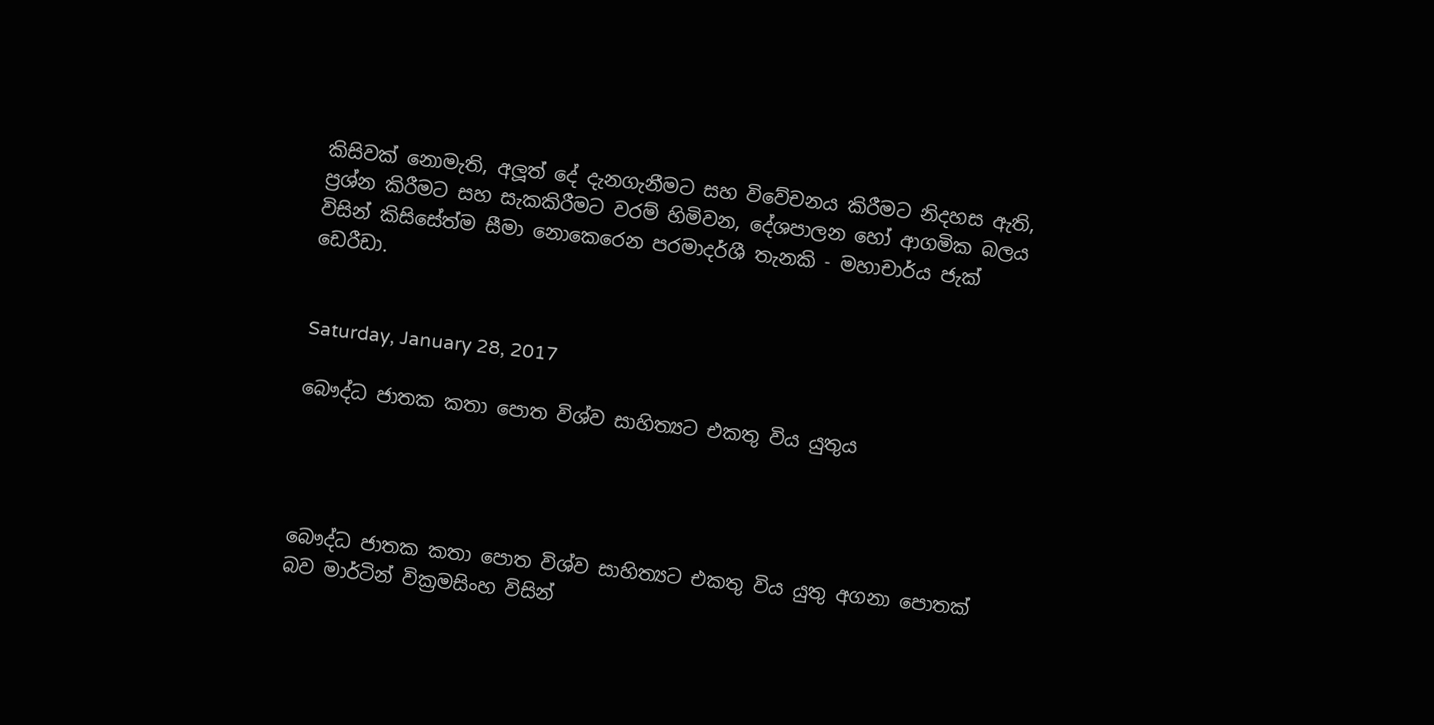කිසිවක් නොමැති, අලූත් දේ දැනගැනීමට සහ විවේචනය කිරීමට නිදහස ඇති, ප්‍රශ්න කිරීමට සහ සැකකිරීමට වරම් හිමිවන, දේශපාලන හෝ ආගමික බලය විසින් කිසිසේත්ම සීමා නොකෙරෙන පරමාදර්ශී තැනකි - මහාචාර්ය ජැක් ඩෙරීඩා.


Saturday, January 28, 2017

බෞද්ධ ජාතක කතා පොත විශ්ව සාහිත්‍යට එකතු විය යුතුය




බෞද්ධ ජාතක කතා පොත විශ්ව සාහිත්‍යට එකතු විය යුතු අගනා පොතක් බව මාර්ටින් වික්‍රමසිංහ විසින්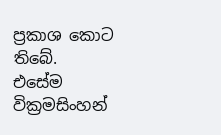ප්‍රකාශ කොට තිබේ. එසේම වික්‍රමසිංහන්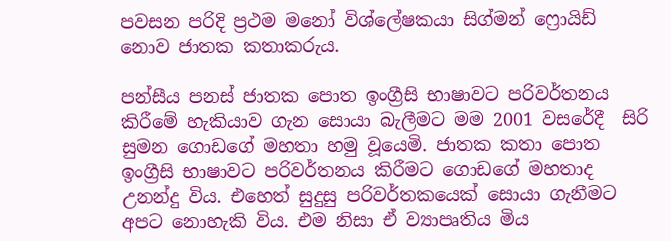පවසන පරිදි ප්‍රථම මනෝ විශ්ලේෂකයා සිග්මන් ෆ්‍රොයිඩ් නොව ජාතක කතාකරුය.

පන්සීය පනස් ජාතක පොත ඉංග්‍රීසි භාෂාවට පරිවර්තනය කිරීමේ හැකියාව ගැන සොයා බැලීමට මම 2001 වසරේදී  සිරි සුමන ගොඩගේ මහතා හමු වූයෙමි. ජාතක කතා පොත ඉංග්‍රීසි භාෂාවට පරිවර්තනය කිරීමට ගොඩගේ මහතාද උනන්දු විය. එහෙත් සුදුසු පරිවර්තකයෙක් සොයා ගැනීමට අපට නොහැකි විය. එම නිසා ඒ ව්‍යාපෘතිය මිය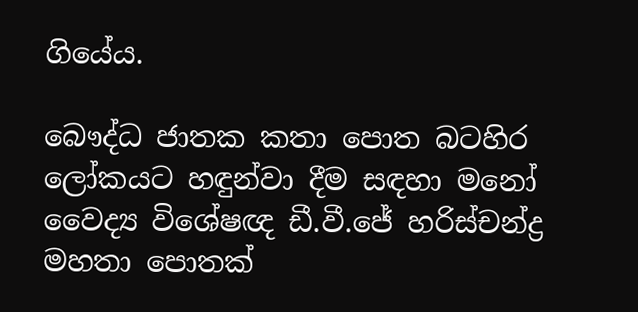ගියේය.

බෞද්ධ ජාතක කතා පොත බටහිර ලෝකයට හඳුන්වා දීම සඳහා මනෝ වෛද්‍ය විශේෂඥ ඩී.වී.ජේ හරිස්චන්ද්‍ර මහතා පොතක්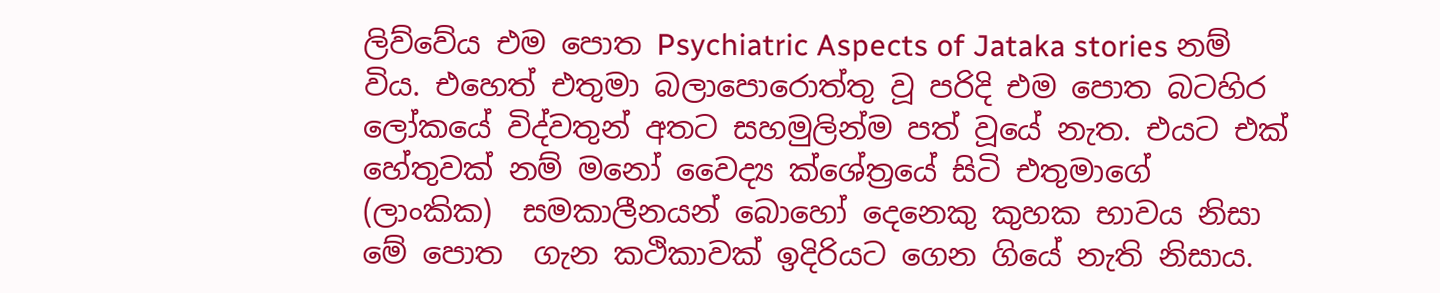ලිව්වේය එම පොත Psychiatric Aspects of Jataka stories නම් විය. එහෙත් එතුමා බලාපොරොත්තු වූ පරිදි එම පොත බටහිර ලෝකයේ විද්වතුන් අතට සහමුලින්ම පත් වූයේ නැත. එයට එක් හේතුවක් නම් මනෝ වෛද්‍ය ක්ශේත්‍රයේ සිටි එතුමාගේ  (ලාංකික)  සමකාලීනයන් බොහෝ දෙනෙකු කුහක භාවය නිසා මේ පොත  ගැන කථිකාවක් ඉදිරියට ගෙන ගියේ නැති නිසාය.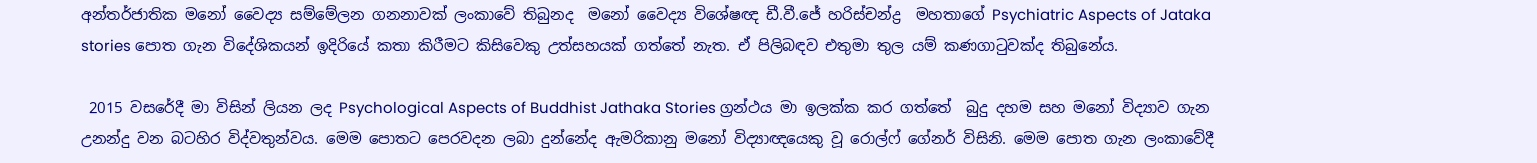අන්තර්ජාතික මනෝ වෛද්‍ය සම්මේලන ගනනාවක් ලංකාවේ තිබුනද  මනෝ වෛද්‍ය විශේෂඥ ඩී.වී.ජේ හරිස්චන්ද්‍ර  මහතාගේ Psychiatric Aspects of Jataka stories පොත ගැන විදේශිකයන් ඉදිරියේ කතා කිරීමට කිසිවෙකු උත්සහයක් ගත්තේ නැත. ඒ පිලිබඳව එතුමා තුල යම් කණගාටුවක්ද තිබුනේය.

 2015 වසරේදී මා විසින් ලියන ලද Psychological Aspects of Buddhist Jathaka Stories ග්‍රන්ථය මා ඉලක්ක කර ගත්තේ  බුදු දහම සහ මනෝ විද්‍යාව ගැන උනන්දු වන බටහිර විද්වතුන්වය. මෙම පොතට පෙරවදන ලබා දුන්නේද ඇමරිකානු මනෝ විද්‍යාඥයෙකු වූ රොල්ෆ් ගේනර් විසිනි. මෙම පොත ගැන ලංකාවේදී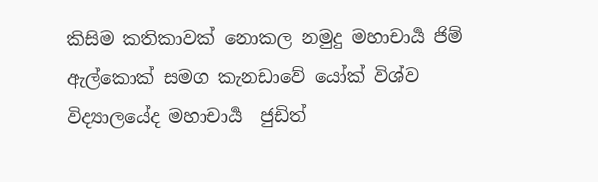කිසිම කතිකාවක් නොකල නමුදු මහාචාර්‍ය ජිම් ඇල්කොක් සමග කැනඩාවේ යෝක් විශ්ව විද්‍යාලයේද මහාචාර්‍ය  ජුඩිත්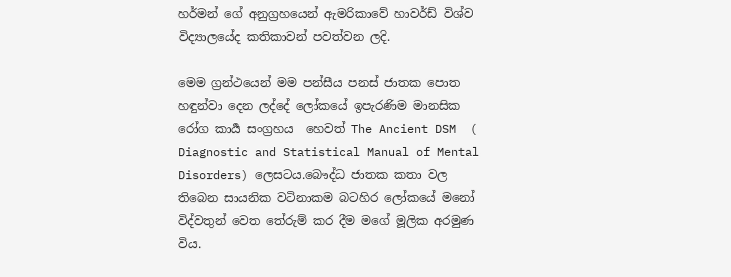හර්මන් ගේ අනුග්‍රහයෙන් ඇමරිකාවේ හාවර්ඩ් විශ්ව විද්‍යාලයේද කතිකාවන් පවත්වන ලදි.

මෙම ග්‍රන්ථයෙන් මම පන්සීය පනස් ජාතක පොත හඳුන්වා දෙන ලද්දේ ලෝකයේ ඉපැරණිම මානසික රෝග කාර්‍ය සංග්‍රහය  හෙවත් The Ancient DSM  ( Diagnostic and Statistical Manual of Mental Disorders) ලෙසටය.බෞද්ධ ජාතක කතා වල තිබෙන සායනික වටිනාකම බටහිර ලෝකයේ මනෝ විද්වතුන් වෙත තේරුම් කර දීම මගේ මූලික අරමුණ විය.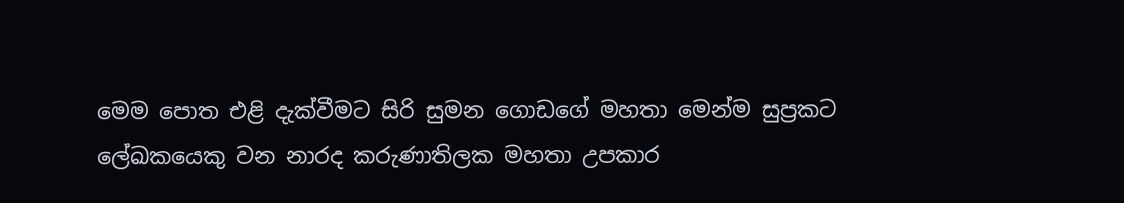මෙම පොත එළි දැක්වීමට සිරි සුමන ගොඩගේ මහතා මෙන්ම සුප්‍රකට ලේඛකයෙකු වන නාරද කරුණාතිලක මහතා උපකාර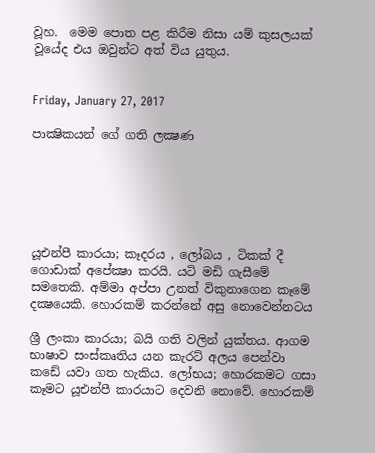වූහ.  මෙම පොත පළ කිරීම නිසා යම් කුසලයක් වූයේද එය ඔවුන්ට අත් විය යුතුය.


Friday, January 27, 2017

පාක්‍ෂිකයන් ගේ ගති ලක්‍ෂණ






යූඑන්පී කාරයා; කෑදරය , ලෝබය , ටිකක් දී ගොඩාක් අපේක්‍ෂා කරයි. යටි මඩි ගැසීමේ සමතෙකි. අම්මා අප්පා උනත් විකුනාගෙන කෑමේ දක්‍ෂයෙකි. හොරකම් කරන්නේ අසු නොවෙන්නටය

ශ්‍රී ලංකා කාරයා; බයි ගති වලින් යුක්තය. ආගම භාෂාව සංස්කෘතිය යන කැරට් අලය පෙන්වා කඩේ යවා ගත හැකිය. ලෝභය; හොරකමට ගසා කෑමට යූඑන්පී කාරයාට දෙවනි නොවේ. හොරකම්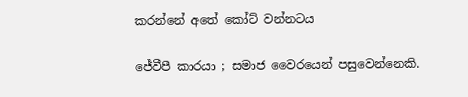කරන්නේ අතේ කෝට් වන්නටය

ජේවීපී කාරයා ; සමාජ වෛරයෙන් පසුවෙන්නෙකි.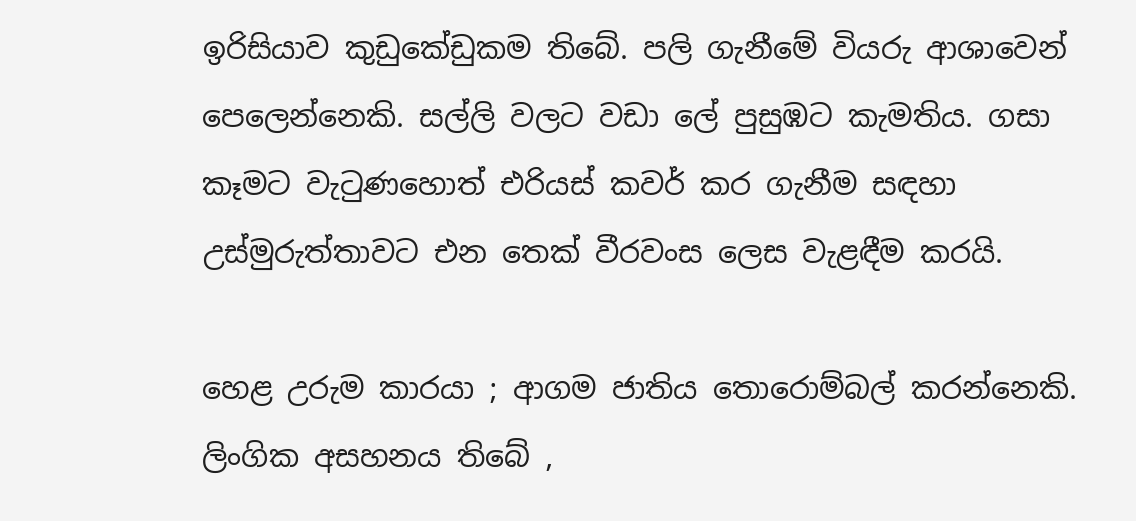ඉරිසියාව කුඩුකේඩුකම තිබේ. පලි ගැනීමේ වියරු ආශාවෙන් පෙලෙන්නෙකි. සල්ලි වලට වඩා ලේ පුසුඹට කැමතිය. ගසා කෑමට වැටුණහොත් එරියස් කවර් කර ගැනීම සඳහා උස්මුරුත්තාවට එන තෙක් වීරවංස ලෙස වැළඳීම කරයි.

හෙළ උරුම කාරයා ; ආගම ජාතිය තොරොම්බල් කරන්නෙකි. ලිංගික අසහනය තිබේ ,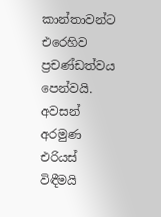කාන්තාවන්ට එරෙහිව ප්‍රචණ්ඩත්වය පෙන්වයි. අවසන් අරමුණ එරියස් විඳීමයි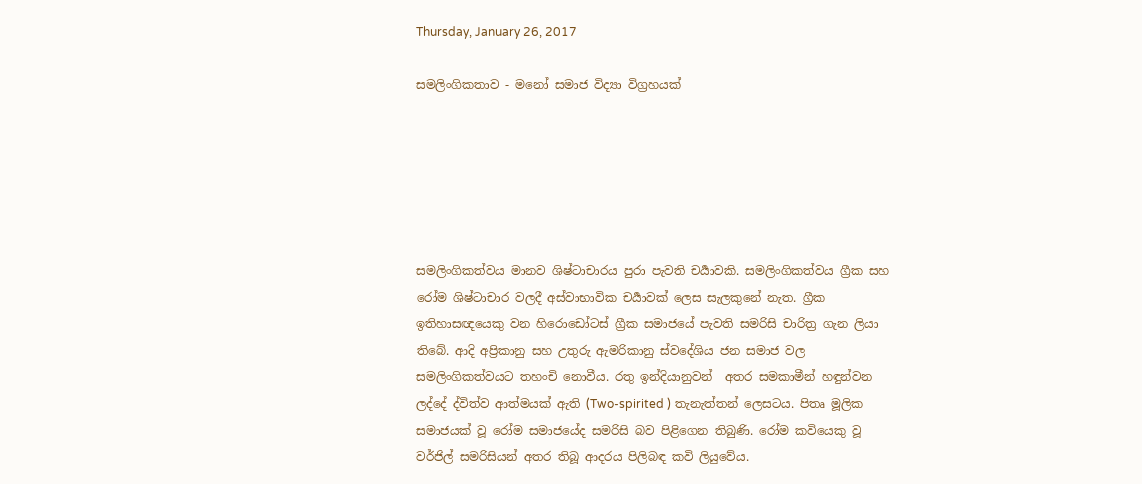Thursday, January 26, 2017

සමලිංගිකතාව - මනෝ සමාජ විද්‍යා විග්‍රහයක්






සමලිංගිකත්වය මානව ශිෂ්ටාචාරය පුරා පැවති චර්‍යාවකි. සමලිංගිකත්වය ග්‍රීක සහ රෝම ශිෂ්ටාචාර වලදී අස්වාභාවික චර්‍යාවක් ලෙස සැලකුනේ නැත. ග්‍රීක ඉතිහාසඥයෙකු වන හිරොඩෝටස් ග්‍රීක සමාජයේ පැවති සමරිසි චාරිත්‍ර ගැන ලියා තිබේ. ආදි අප්‍රිකානු සහ උතුරු ඇමරිකානු ස්වදේශිය ජන සමාජ වල සමලිංගිකත්වයට තහංචි නොවීය. රතු ඉන්දියානුවන්  අතර සමකාමීන් හඳුන්වන ලද්දේ ද්විත්ව ආත්මයක් ඇති (Two-spirited ) තැනැත්තන් ලෙසටය. පිතෘ මූලික සමාජයක් වූ රෝම සමාජයේද සමරිසි බව පිළිගෙන තිබුණි. රෝම කවියෙකු වූ වර්ජිල් සමරිසියන් අතර තිබූ ආදරය පිලිබඳ කවි ලියුවේය.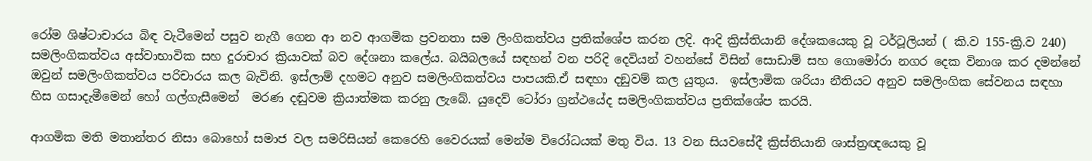රෝම ශිෂ්ටාචාරය බිඳ වැටීමෙන් පසුව නැගී ගෙන ආ නව ආගමික ප්‍රවනතා සම ලිංගිකත්වය ප්‍රතික්ශේප කරන ලදි. ආදි ක්‍රිස්තියානි දේශකයෙකු වූ ටර්ටූලියන් ( කි.ව 155-ක්‍රි.ව 240) සමලිංගිකත්වය අස්වාභාවික සහ දුරාචාර ක්‍රියාවක් බව දේශනා කලේය. බයිබලයේ සඳහන් වන පරිදි දෙවියන් වහන්සේ විසින් සොඩාම් සහ ගොමෝරා නගර දෙක විනාශ කර දමන්නේ ඔවුන් සමලිංගිකත්වය පරිචාරය කල බැවිනි. ඉස්ලාම් දහමට අනුව සමලිංගිකත්වය පාපයකි.ඒ සඳහා දඞුවම් කල යුතුය.  ඉස්ලාමික ශරියා නීතියට අනුව සමලිංගික සේවනය සඳහා  හිස ගසාදැමීමෙන් හෝ ගල්ගැසීමෙන්  මරණ දඬුවම ක්‍රියාත්මක කරනු ලැබේ. යුදෙව් ටෝ‍රා ග්‍රන්ථයේද සමලිංගිකත්වය ප්‍රතික්ශේප කරයි.

ආගමික මති මතාන්තර නිසා බොහෝ සමාජ වල සමරිසියන් කෙරෙහි වෛරයක් මෙන්ම විරෝධයක් මතු විය. 13 වන සියවසේදී ක්‍රිස්තියානි ශාස්ත්‍රඥයෙකු වූ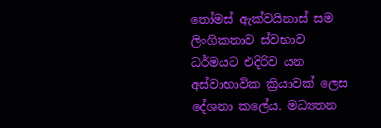තෝමස් ඇක්වයිනාස් සම ලිංගිකතාව ස්වභාව ධර්මයට එදිරිව යන අස්වාභාවික ක්‍රියාවක් ලෙස දේශනා කලේය. මධ්‍යතන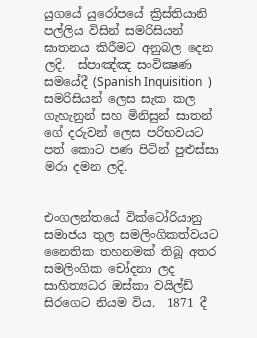යුගයේ යුරෝපයේ ක්‍රිස්තියානි පල්ලිය විසින් සමරිසියන් ඝාතනය කිරීමට අනුබල දෙන ලදි.  ස්පාඤ්ඤ සංවික්‍ෂණ සමයේදී (Spanish Inquisition  ) සමරිසියන් ලෙස සැක කල ගැහැනුන් සහ මිනිසුන් සාතන් ගේ දරුවන් ලෙස පරිභවයට පත් කොට පණ පිටින් පුළුස්සා මරා දමන ලදි.


එංගලන්තයේ වික්ටෝ‍රියානු සමාජය තුල සමලිංගිකත්වයට නෛතික තහනමක් තිබූ අතර සමලිංගික චෝදනා ලද සාහිත්‍යධර ඔස්කා වයිල්ඩ් සිරගෙට නියම විය.  1871 දී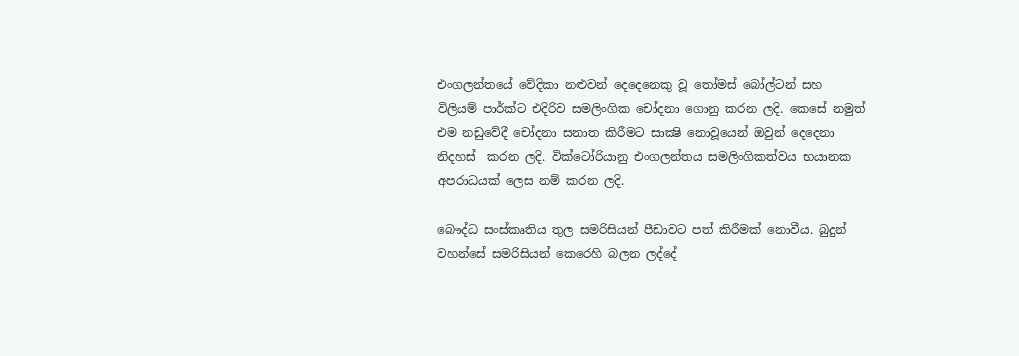එංගලන්තයේ වේදිකා නළුවන් දෙදෙනෙකු වූ තෝමස් බෝල්ටන් සහ විලියම් පාර්ක්ට එදිරිව සමලිංගික චෝදනා ගොනු කරන ලදි. කෙසේ නමුත් එම නඩුවේදී චෝදනා සනාත කිරීමට සාක්‍ෂි නොවූයෙන් ඔවුන් දෙදෙනා නිදහස්  කරන ලදි. වික්ටෝ‍රියානු එංගලන්තය සමලිංගිකත්වය භයානක අපරාධයක් ලෙස නම් කරන ලදි.

බෞද්ධ සංස්කෘතිය තුල සමරිසියන් පීඩාවට පත් කිරීමක් නොවීය. බුදුන් වහන්සේ සමරිසියන් කෙරෙහි බලන ලද්දේ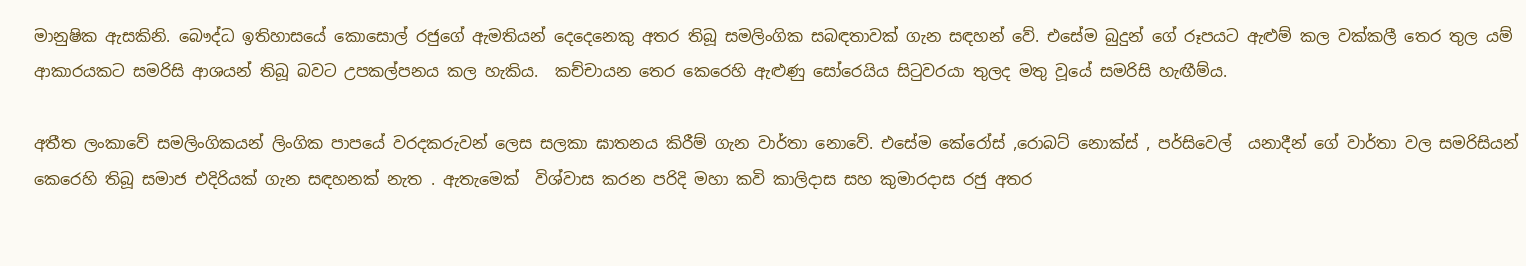මානුෂික ඇසකිනි. බෞද්ධ ඉතිහාසයේ කොසොල් රජුගේ ඇමතියන් දෙදෙනෙකු අතර තිබූ සමලිංගික සබඳතාවක් ගැන සඳහන් වේ. එසේම බුදුන් ගේ රූපයට ඇළුම් කල වක්කලී තෙර තුල යම් ආකාරයකට සමරිසි ආශයන් තිබූ බවට උපකල්පනය කල හැකිය.  කච්චායන තෙර කෙරෙහි ඇළුණු සෝරෙයිය සිටුවරයා තුලද මතු වූයේ සමරිසි හැඟීම්ය.

අතීත ලංකාවේ සමලිංගිකයන් ලිංගික පාපයේ වරදකරුවන් ලෙස සලකා ඝාතනය කිරීම් ගැන වාර්තා නොවේ. එසේම කේරෝස් ,රොබට් නොක්ස් , පර්සිවෙල්  යනාදීන් ගේ වාර්තා වල සමරිසියන් කෙරෙහි තිබූ සමාජ එදිරියක් ගැන සඳහනක් නැත . ඇතැමෙක්  විශ්වාස කරන පරිදි මහා කවි කාලිදාස සහ කුමාරදාස රජු අතර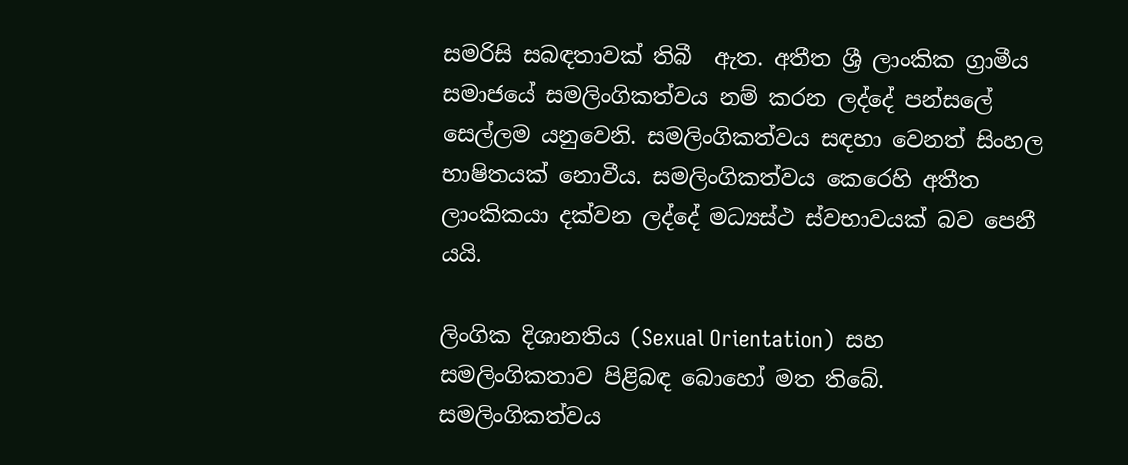සමරිසි සබඳතාවක් තිබී  ඇත. අතීත ශ්‍රී ලාංකික ග්‍රාමීය සමාජයේ සමලිංගිකත්වය නම් කරන ලද්දේ පන්සලේ සෙල්ලම යනුවෙනි. සමලිංගිකත්වය සඳහා වෙනත් සිංහල භාෂිතයක් නොවීය. සමලිංගිකත්වය කෙරෙහි අතීත ලාංකිකයා දක්වන ලද්දේ මධ්‍යස්ථ ස්වභාවයක් බව පෙනී යයි.

ලිංගික දිශානතිය (Sexual Orientation)  සහ සමලිංගිකතාව පිළිබඳ බොහෝ මත තිබේ. සමලිංගිකත්වය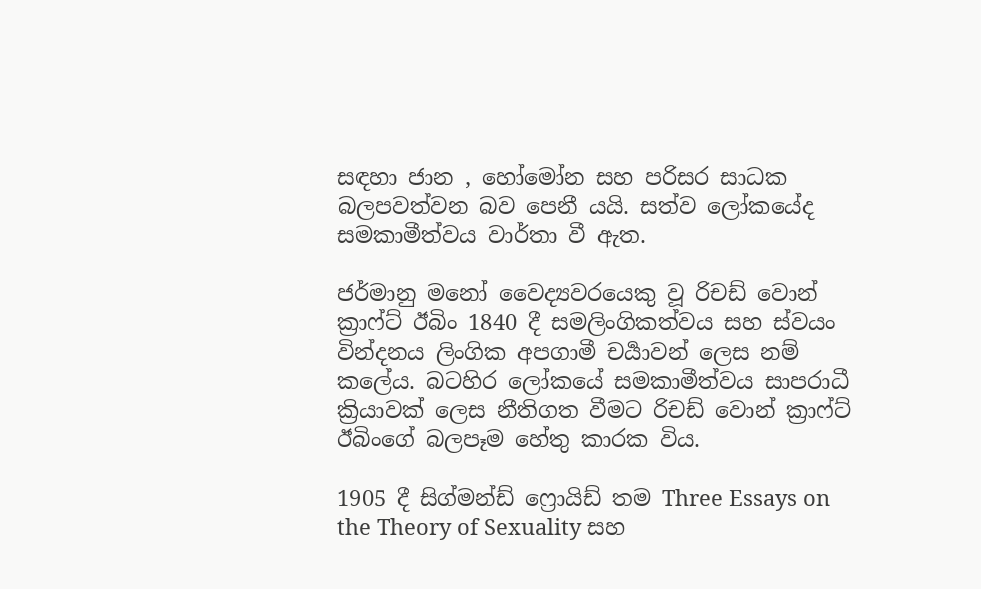සඳහා ජාන , හෝමෝන සහ පරිසර සාධක බලපවත්වන බව පෙනී යයි. සත්ව ලෝකයේද සමකාමීත්වය වාර්තා වී ඇත.

ජර්මානු මනෝ වෛද්‍යවරයෙකු වූ රිචඩ් වොන් ක්‍රාෆ්ට් ඊබිං 1840 දී සමලිංගිකත්වය සහ ස්වයං වින්දනය ලිංගික අපගාමී චර්‍යාවන් ලෙස නම් කලේය. බටහිර ලෝකයේ සමකාමීත්වය සාපරාධී ක්‍රියාවක් ලෙස නීතිගත වීමට රිචඩ් වොන් ක්‍රාෆ්ට් ඊබිංගේ බලපෑම හේතු කාරක විය.

1905 දී සිග්මන්ඩ් ෆ්‍රොයිඩ් තම Three Essays on the Theory of Sexuality සහ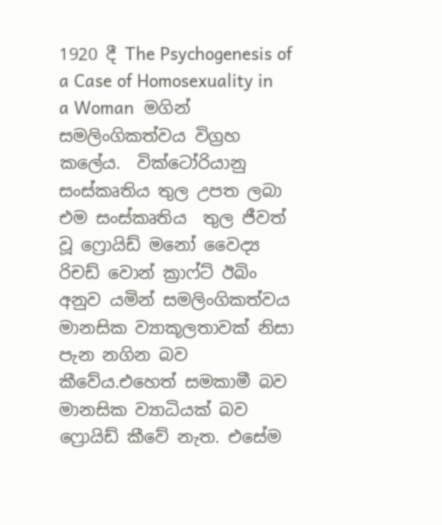1920 දී The Psychogenesis of a Case of Homosexuality in a Woman  මගින් සමලිංගිකත්වය විග්‍රහ කලේය.  වික්ටෝ‍රියානු සංස්කෘතිය තුල උපත ලබා එම සංස්කෘතිය  තුල ජීවත් වූ ෆ්‍රොයිඩ් මනෝ වෛද්‍ය රිචඩ් වොන් ක්‍රාෆ්ට් ඊබිං අනුව යමින් සමලිංගිකත්වය මානසික ව්‍යාකූලතාවක් නිසා පැන නගින බව කීවේය.එහෙත් සමකාමී බව මානසික ව්‍යාධියක් බව ෆ්‍රොයිඩ් කීවේ නැත. එසේම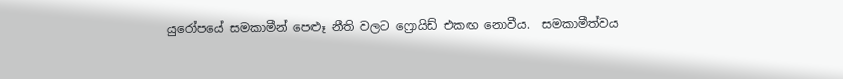යුරෝපයේ සමකාමීන් පෙළූ නීති වලට ෆ්‍රොයිඩ් එකඟ නොවීය.  සමකාමීත්වය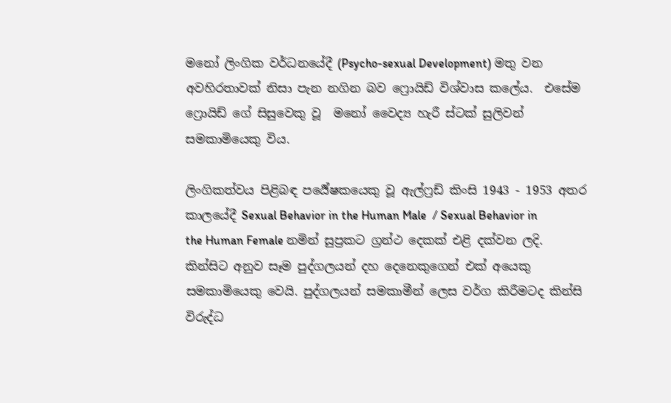මනෝ ලිංගික වර්ධනයේදී (Psycho-sexual Development) මතු වන අවහිරතාවක් නිසා පැන නගින බව ෆ්‍රොයිඩ් විශ්වාස කලේය.  එසේම ෆ්‍රොයිඩ් ගේ සිසුවෙකු වූ  මනෝ වෛද්‍ය හැරී ස්ටක් සුලිවන් සමකාමියෙකු විය.

ලිංගිකත්වය පිළිබඳ පර්‍යේෂකයෙකු වූ ඇල්ෆ්‍රඩ් කිංසි 1943 - 1953 අතර කාලයේදී Sexual Behavior in the Human Male  / Sexual Behavior in the Human Female නමින් සුප්‍රකට ග්‍රන්ථ දෙකක් එළි දක්වන ලදි.  කින්සිට අනුව සෑම පුද්ගලයන් දහ දෙනෙකුගෙන් එක් අයෙකු සමකාමියෙකු වෙයි. පුද්ගලයන් සමකාමීන් ලෙස වර්ග කිරීමටද කින්සි විරුද්ධ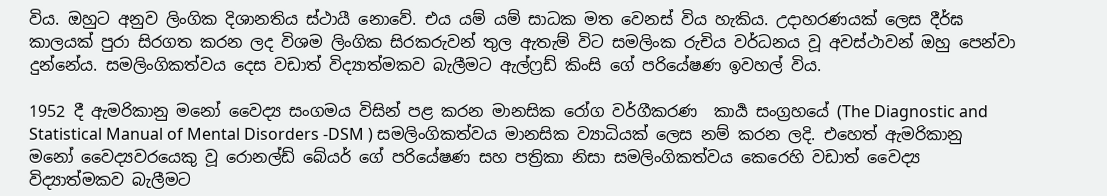විය. ඔහුට අනුව ලිංගික දිශානතිය ස්ථායී නොවේ. එය යම් යම් සාධක මත වෙනස් විය හැකිය. උදාහරණයක් ලෙස දීර්ඝ කාලයක් පුරා සිරගත කරන ලද විශම ලිංගික සිරකරුවන් තුල ඇතැම් විට සමලිංක රුචිය වර්ධනය වූ අවස්ථාවන් ඔහු පෙන්වා දුන්නේය. සමලිංගිකත්වය දෙස වඩාත් විද්‍යාත්මකව බැලීමට ඇල්ෆ්‍රඩ් කිංසි ගේ පරියේෂණ ඉවහල් විය.

1952 දී ඇමරිකානු මනෝ වෛද්‍ය සංගමය විසින් පළ කරන මානසික රෝග වර්ගීකරණ  කාර්‍ය සංග්‍රහයේ (The Diagnostic and Statistical Manual of Mental Disorders -DSM ) සමලිංගිකත්වය මානසික ව්‍යාධියක් ලෙස නම් කරන ලදි. එහෙත් ඇමරිකානු මනෝ වෛද්‍යවරයෙකු වූ රොනල්ඩ් බේයර් ගේ පරියේෂණ සහ පත්‍රිකා නිසා සමලිංගිකත්වය කෙරෙහි වඩාත් වෛද්‍ය විද්‍යාත්මකව බැලීමට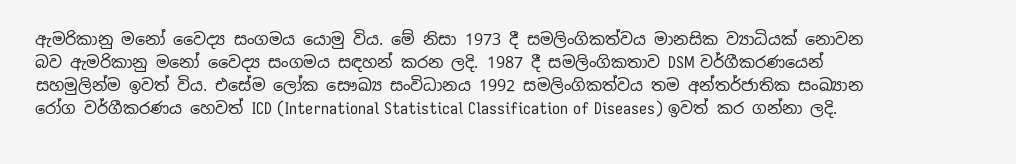ඇමරිකානු මනෝ වෛද්‍ය සංගමය යොමු විය. මේ නිසා 1973 දී සමලිංගිකත්වය මානසික ව්‍යාධියක් නොවන බව ඇමරිකානු මනෝ වෛද්‍ය සංගමය සඳහන් කරන ලදි. 1987 දී සමලිංගිකතාව DSM වර්ගීකරණයෙන් සහමුලින්ම ඉවත් විය. එසේම ලෝක සෞඛ්‍ය සංවිධානය 1992 සමලිංගිකත්වය තම අන්තර්ජාතික සංඛ්‍යාන රෝග වර්ගීකරණය හෙවත් ICD (International Statistical Classification of Diseases) ඉවත් කර ගන්නා ලදි.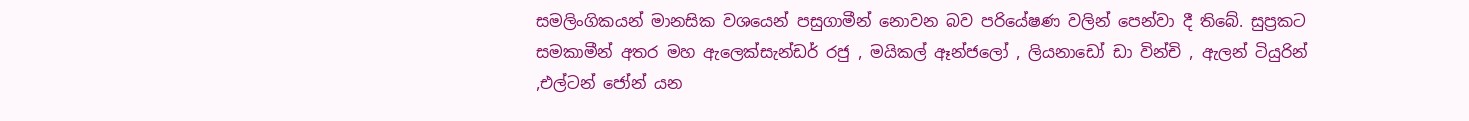සමලිංගිකයන් මානසික වශයෙන් පසුගාමීන් නොවන බව පරියේෂණ වලින් පෙන්වා දී තිබේ. සුප්‍රකට සමකාමීන් අතර මහ ඇලෙක්සැන්ඩර් රජු , මයිකල් ඈන්ජලෝ , ලියනාඩෝ ඩා වින්චි , ඇලන් ටියුරින් ,එල්ටන් ජෝන් යන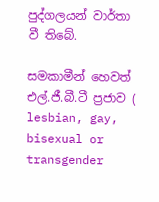පුද්ගලයන් වාර්තා වී තිබේ.

සමකාමීන් හෙවත් එල්.ජී.බී.ටී ප්‍රජාව ( lesbian, gay, bisexual or transgender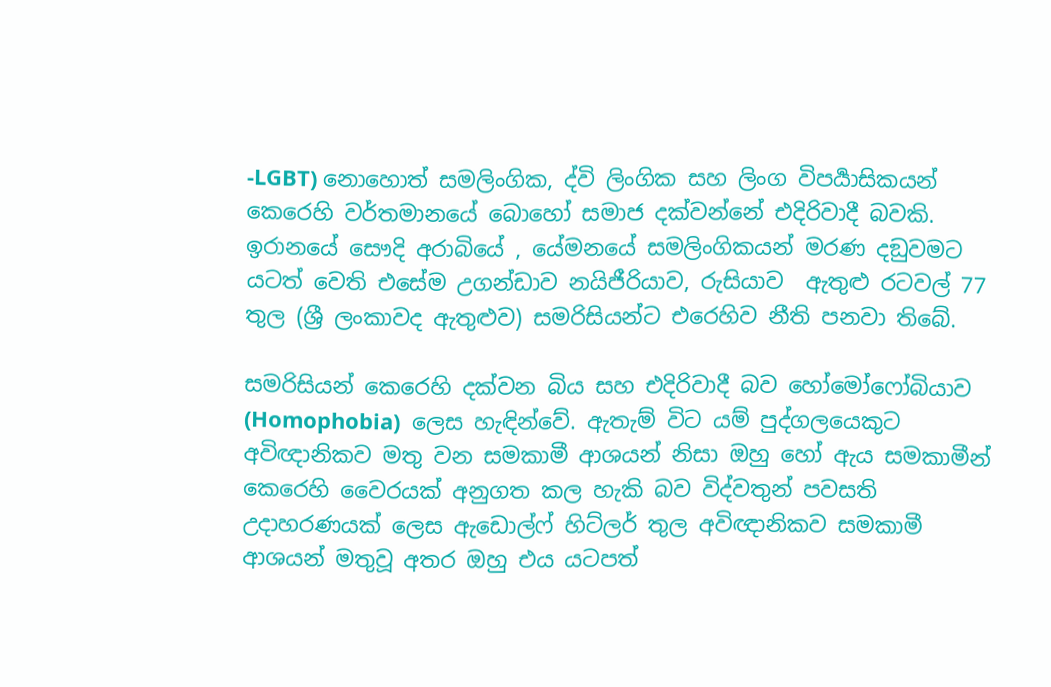-LGBT) නොහොත් සමලිංගික, ද්වි ලිංගික සහ ලිංග විපර්‍යාසිකයන් කෙරෙහි වර්තමානයේ බොහෝ සමාජ දක්වන්නේ එදිරිවාදී බවකි. ඉරානයේ සෞදි අරාබියේ , යේමනයේ සමලිංගිකයන් මරණ දඞුවමට යටත් වෙති එසේම උගන්ඩාව නයිජීරියාව, රුසියාව  ඇතුළු රටවල් 77 තුල (ශ්‍රී ලංකාවද ඇතුළුව) සමරිසියන්ට එරෙහිව නීති පනවා තිබේ.

සමරිසියන් කෙරෙහි දක්වන බිය සහ එදිරිවාදී බව හෝමෝෆෝබියාව (Homophobia)  ලෙස හැඳින්වේ. ඇතැම් විට යම් පුද්ගලයෙකුට අවිඥානිකව මතු වන සමකාමී ආශයන් නිසා ඔහු හෝ ඇය සමකාමීන් කෙරෙහි වෛරයක් අනුගත කල හැකි බව විද්වතුන් පවසති උදාහරණයක් ලෙස ඇඩොල්ෆ් හිට්ලර් තුල අවිඥානිකව සමකාමී ආශයන් මතුවූ අතර ඔහු එය යටපත්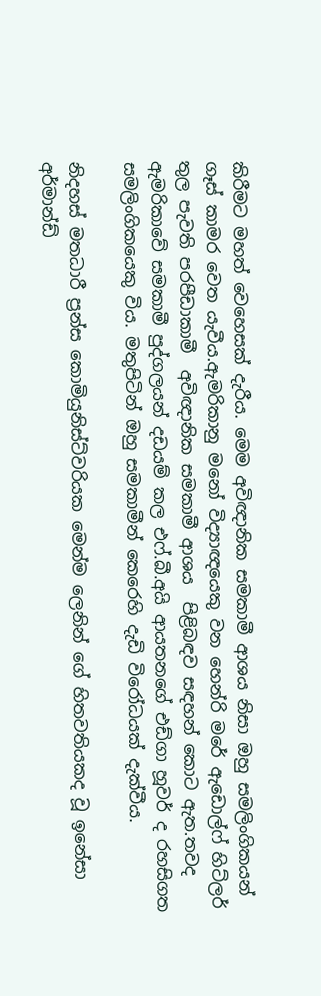කිරීමට මහත් වෙහෙසක් දැරීය. මෙම අවිඥානික සමකාමී ආශය නිසා ඔහු සමලිංගිකයන් ගෑස් කාමර වෙත යැවීය.ඇමරිකානු මනෝ විද්‍යාඥයෙකු වන හෙන්රි මරේ ඇඩොල්ෆ් හිට්ලර් තුල පැවති පරපීඩාකාමී  අවිඥානික සමකාමී ආශය  පිළිබඳව සඳහන් කොට ඇත.තවද ඇමරිකාවේ සමකාමී පුද්ගලයන් දඩයම් කල එෆ්.බී.අයි ආයතනගේ එඩ්ගා හූවර් ද රහසිගත සමලිංගිකයෙකු විය. මතුපිටින් ඔහු සමකාමීන් කෙරෙහි දැඩි විරෝධයක් දැක්වීය.

නිදහස් මතධාරී ප්‍රන්ස කොමියුනිස්ට්වරියක මෙන්ම ලෙනින් ගේ හිතවතියකද වූ ඉනේසා අර්මාන්ඩ්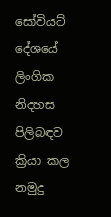සෝවියට් දේශයේ ලිංගික නිදහස පිලිබඳව ක්‍රියා කල නමුදු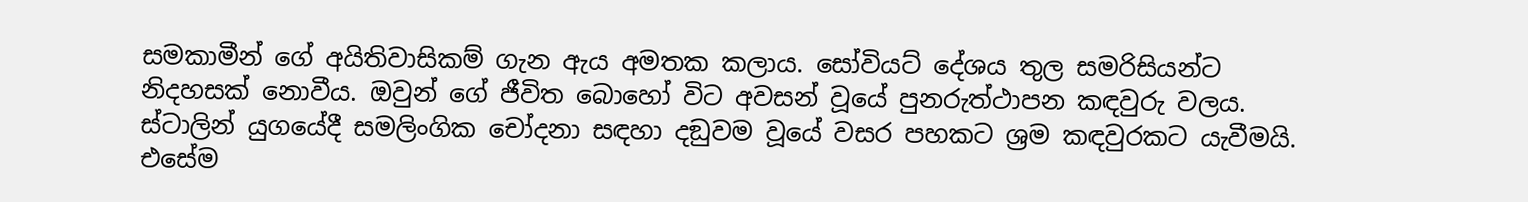සමකාමීන් ගේ අයිතිවාසිකම් ගැන ඇය අමතක කලාය. සෝවියට් දේශය තුල සමරිසියන්ට නිදහසක් නොවීය. ඔවුන් ගේ ජීවිත බොහෝ විට අවසන් වූයේ පුනරුත්ථාපන කඳවුරු වලය. ස්ටාලින් යුගයේදී සමලිංගික චෝදනා සඳහා දඞුවම වූයේ වසර පහකට ශ්‍රම කඳවුරකට යැවීමයි. එසේම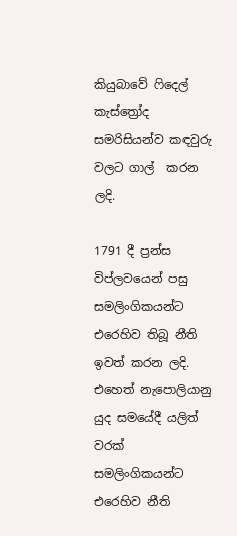කියුබාවේ ෆිදෙල් කැස්ත්‍රෝද සමරිසියන්ව කඳවුරු වලට ගාල්  කරන ලදි.

1791 දී ප්‍රන්ස විප්ලවයෙන් පසු සමලිංගිකයන්ට එරෙහිව තිබූ නීති ඉවත් කරන ලදි. එහෙත් නැපොලියානු යුද සමයේදී යලිත් වරක් සමලිංගිකයන්ට එරෙහිව නීති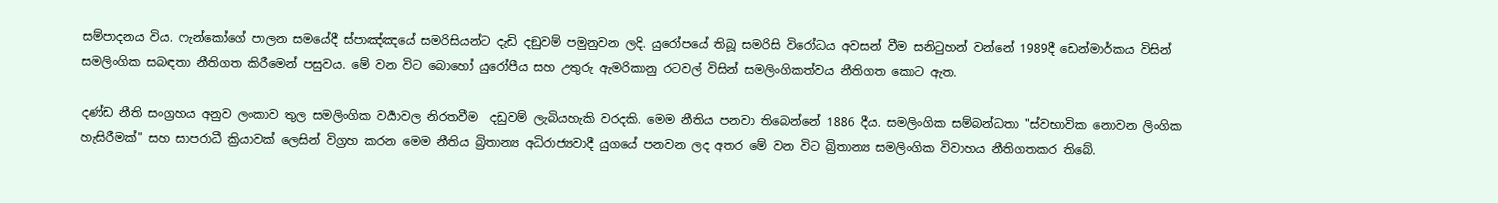සම්පාදනය විය. ෆැන්කෝගේ පාලන සමයේදී ස්පාඤ්ඤයේ සමරිසියන්ට දැඩි දඞුවම් පමුනුවන ලදි. යුරෝපයේ තිබූ සමරිසි විරෝධය අවසන් වීම සනිටුහන් වන්නේ 1989දී ඩෙන්මාර්කය විසින් සමලිංගික සබඳතා නීතිගත කිරීමෙන් පසුවය. මේ වන විට බොහෝ යුරෝපීය සහ උතුරු ඇමරිකානු රටවල් විසින් සමලිංගිකත්වය නීතිගත කොට ඇත.

දණ්ඩ නීති සංග්‍රහය අනුව ලංකාව තුල සමලිංගික වර්‍යාවල නිරතවීම  දඩුවම් ලැබියහැකි වරදකි. මෙම නීතිය පනවා තිබෙන්නේ 1886 දීය. සමලිංගික සම්බන්ධතා "ස්වභාවික නොවන ලිංගික හැසිරීමක්" සහ සාපරාධී ක්‍රියාවක් ලෙසින් විග්‍රහ කරන මෙම නීතිය බ්‍රිතාන්‍ය අධිරාජ්‍යවාදී යුගයේ පනවන ලද අතර මේ වන විට බ්‍රිතාන්‍ය සමලිංගික විවාහය නීතිගතකර තිබේ.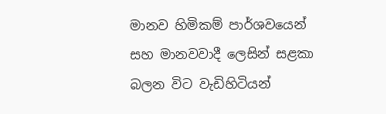මානව හිමිකම් පාර්ශවයෙන් සහ මානවවාදී ලෙසින් සළකා බලන විට වැඩිහිටියන්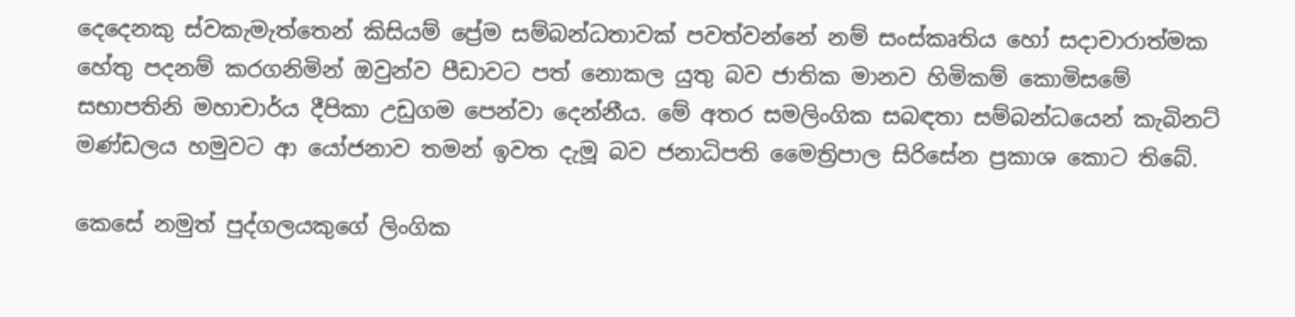දෙදෙනකු ස්වකැමැත්තෙන් කිසියම් ප්‍රේම සම්බන්ධතාවක් පවත්වන්නේ නම් සංස්කෘතිය හෝ සදාචාරාත්මක හේතු පදනම් කරගනිමින් ඔවුන්ව පීඩාවට පත් නොකල යුතු බව ජාතික මානව හිමිකම් කොමිසමේ  සභාපතිනි මහාචාර්ය දීපිකා උඩුගම පෙන්වා දෙන්නීය. මේ අතර සමලිංගික සබඳතා සම්බන්ධයෙන් කැබිනට් මණ්ඩලය හමුවට ආ යෝජනාව තමන් ඉවත දැමූ බව ජනාධිපති මෛත්‍රිපාල සිරිසේන ප්‍රකාශ කොට තිබේ.

කෙසේ නමුත් පුද්ගලයකුගේ ලිංගික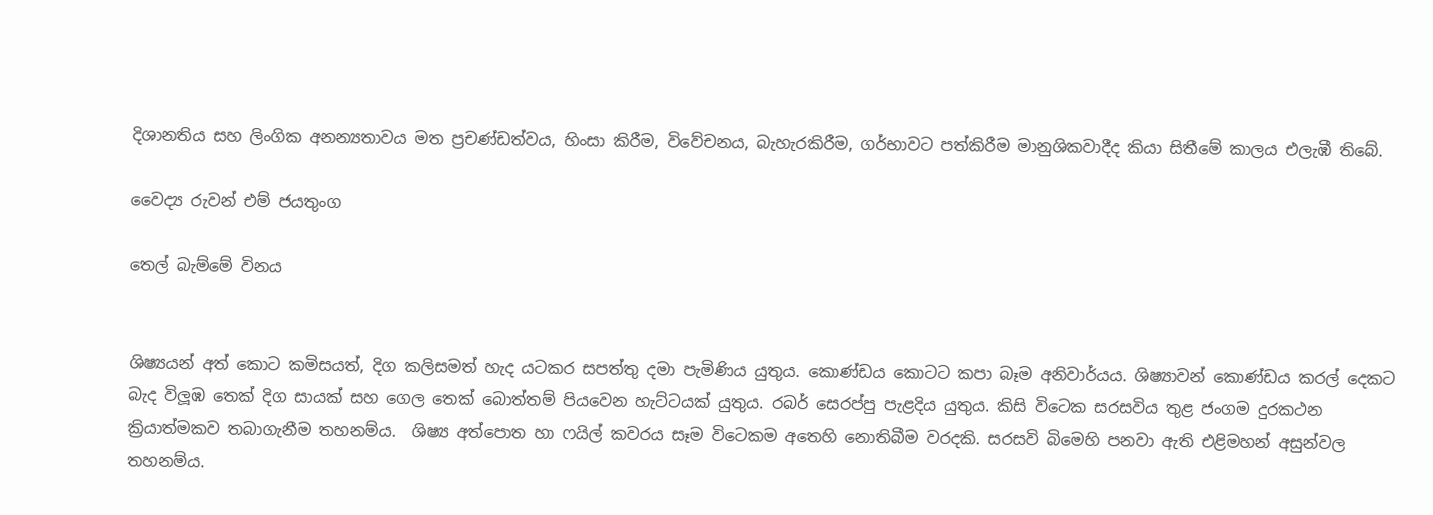දිශානතිය සහ ලිංගික අනන්‍යතාවය මත ප්‍රචණ්ඩත්වය, හිංසා කිරීම, විවේචනය, බැහැරකිරීම, ගර්භාවට පත්කිරීම මානුශිකවාදීද කියා සිතීමේ කාලය එලැඹී තිබේ.

වෛද්‍ය රුවන් එම් ජයතුංග

තෙල් බැම්මේ විනය


ශිෂ්‍යයන් අත් කොට කමිසයත්, දිග කලිසමත් හැද යටකර සපත්තු දමා පැමිණිය යුතුය. කොණ්ඩය කොටට කපා බෑම අනිවාර්යය. ශිෂ්‍යාවන් කොණ්ඩය කරල් දෙකට බැද විලූඹ තෙක් දිග සායක් සහ ගෙල තෙක් බොත්තම් පියවෙන හැට්ටයක් යුතුය. රබර් සෙරප්පු පැළදිය යුතුය. කිසි විටෙක සරසවිය තුළ ජංගම දුරකථන ක්‍රියාත්මකව තබාගැනීම තහනම්ය.  ශිෂ්‍ය අත්පොත හා ෆයිල් කවරය සෑම විටෙකම අතෙහි නොතිබීම වරදකි. සරසවි බිමෙහි පනවා ඇති එළිමහන් අසුන්වල තහනම්ය.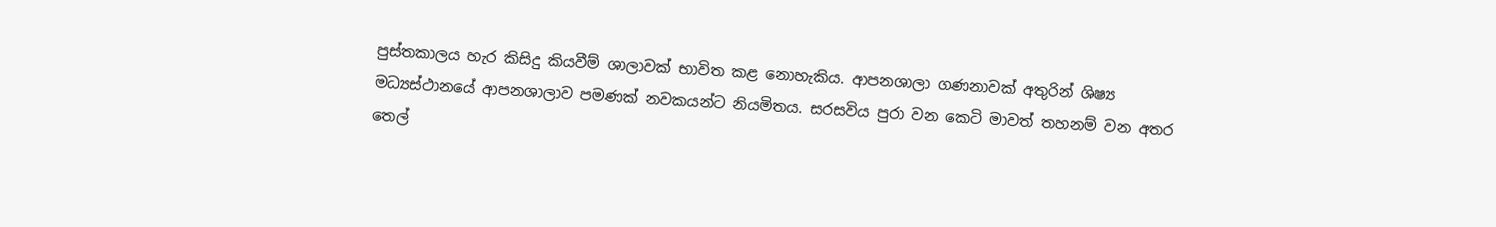පුස්තකාලය හැර කිසිදු කියවීම් ශාලාවක් භාවිත කළ නොහැකිය. ආපනශාලා ගණනාවක් අතුරින් ශිෂ්‍ය මධ්‍යස්ථානයේ ආපනශාලාව පමණක් නවකයන්ට නියමිතය. සරසවිය පුරා වන කෙටි මාවත් තහනම් වන අතර තෙල්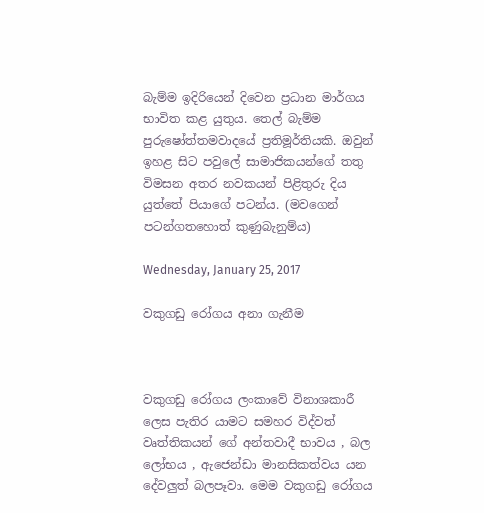බැම්ම ඉදිරියෙන් දිවෙන ප්‍රධාන මාර්ගය භාවිත කළ යුතුය. තෙල් බැම්ම පුරුෂෝත්තමවාදයේ ප්‍රතිමූර්තියකි. ඔවුන් ඉහළ සිට පවුලේ සාමාජිකයන්ගේ තතු විමසන අතර නවකයන් පිළිතුරු දිය යුත්තේ පියාගේ පටන්ය. (මවගෙන් පටන්ගතහොත් කුණුබැනුම්ය)

Wednesday, January 25, 2017

වකුගඩු රෝගය අනා ගැනීම



වකුගඩු රෝගය ලංකාවේ විනාශකාරී ලෙස පැතිර යාමට සමහර විද්වත් වෘත්තිකයන් ගේ අන්තවාදී භාවය , බල ලෝභය , ඇජෙන්ඩා මානසිකත්වය යන දේවලුත් බලපෑවා. මෙම වකුගඩු රෝගය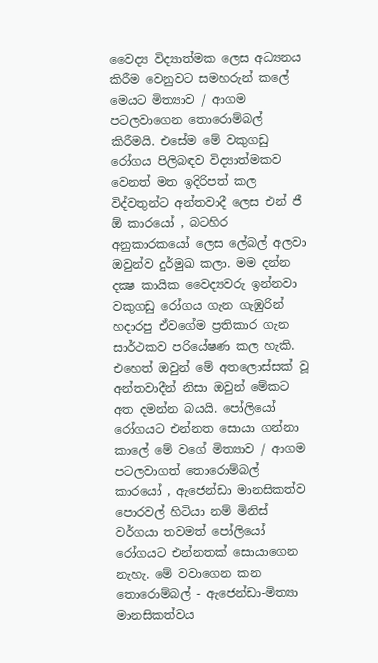වෛද්‍ය විද්‍යාත්මක ලෙස අධ්‍යනය කිරීම වෙනුවට සමහරුන් කලේ මෙයට මිත්‍යාව / ආගම පටලවාගෙන තොරොම්බල් කිරීමයි. එසේම මේ වකුගඩු රෝගය පිලිබඳව විද්‍යාත්මකව වෙනත් මත ඉදිරිපත් කල විද්වතුන්ට අන්තවාදී ලෙස එන් ජී ඕ කාරයෝ , බටහිර අනුකාරකයෝ ලෙස ලේබල් අලවා ඔවුන්ව දුර්මුඛ කලා. මම දන්න දක්‍ෂ කායික වෛද්‍යවරු ඉන්නවා වකුගඩු රෝගය ගැන ගැඹුරින් හදාරපු ඒවගේම ප්‍රතිකාර ගැන සාර්ථකව පරියේෂණ කල හැකි. එහෙත් ඔවුන් මේ අතලොස්සක් වූ අන්තවාදීන් නිසා ඔවුන් මේකට අත දමන්න බයයි. පෝලියෝ රෝගයට එන්නත සොයා ගන්නා කාලේ මේ වගේ මිත්‍යාව / ආගම පටලවාගත් තොරොම්බල් කාරයෝ , ඇජෙන්ඩා මානසිකත්ව පොරවල් හිටියා නම් මිනිස් වර්ගයා තවමත් පෝලියෝ රෝගයට එන්නතක් සොයාගෙන නැහැ. මේ වවාගෙන කන තොරොම්බල් - ඇජෙන්ඩා-මිත්‍යා මානසිකත්වය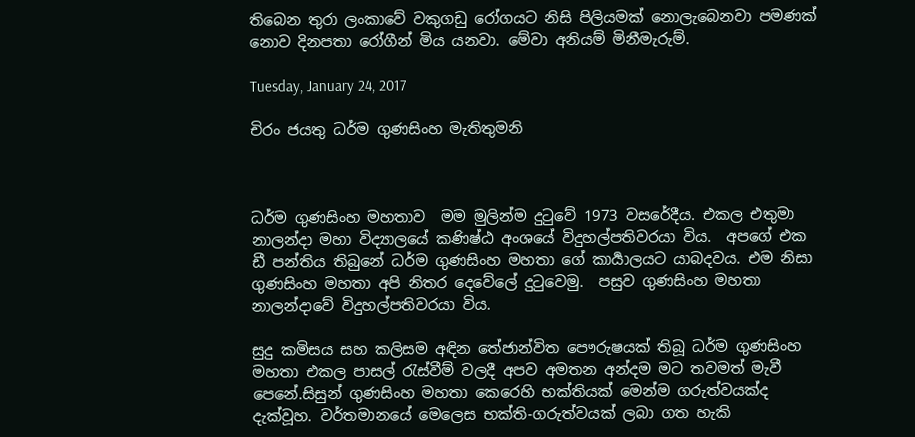තිබෙන තුරා ලංකාවේ වකුගඩු රෝගයට නිසි පිලියමක් නොලැබෙනවා පමණක් නොව දිනපතා රෝගීන් මිය යනවා. මේවා අනියම් මිනීමැරුම්.

Tuesday, January 24, 2017

චිරං ජයතු ධර්ම ගුණසිංහ මැතිතුමනි



ධර්ම ගුණසිංහ මහතාව  මම මුලින්ම දුටුවේ 1973 වසරේදීය. එකල එතුමා  නාලන්දා මහා විද්‍යාලයේ කණිෂ්ඨ අංශයේ විදුහල්පතිවරයා විය.  අපගේ එක ඩී පන්තිය තිබුනේ ධර්ම ගුණසිංහ මහතා ගේ කාර්‍යාලයට යාබදවය. එම නිසා ගුණසිංහ මහතා අපි නිතර දෙවේලේ දුටුවෙමු.  පසුව ගුණසිංහ මහතා  නාලන්දාවේ විදුහල්පතිවරයා විය.

සුදු කමිසය සහ කලිසම අඳින තේජාන්විත පෞරුෂයක් තිබූ ධර්ම ගුණසිංහ මහතා එකල පාසල් රැස්වීම් වලදී අපව අමතන අන්දම මට තවමත් මැවී පෙනේ.සිසුන් ගුණසිංහ මහතා කෙරෙහි භක්තියක් මෙන්ම ගරුත්වයක්ද දැක්වූහ. වර්තමානයේ මෙලෙස භක්ති-ගරුත්වයක් ලබා ගත හැකි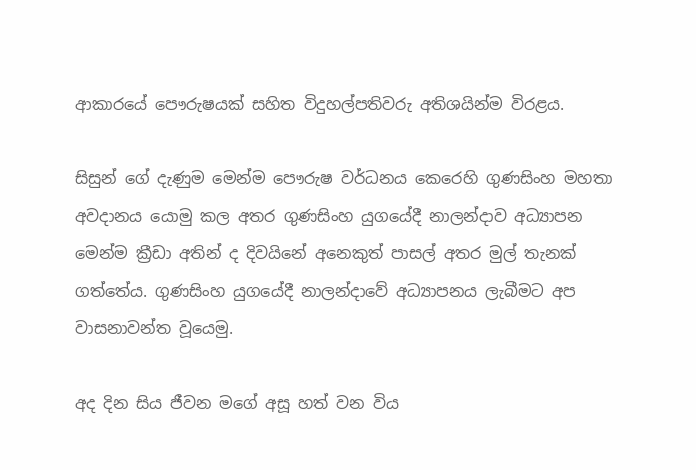ආකාරයේ පෞරුෂයක් සහිත විදුහල්පතිවරු අතිශයින්ම විරළය.

සිසුන් ගේ දැණුම මෙන්ම පෞරුෂ වර්ධනය කෙරෙහි ගුණසිංහ මහතා අවදානය යොමු කල අතර ගුණසිංහ යුගයේදී නාලන්දාව අධ්‍යාපන මෙන්ම ක්‍රීඩා අතින් ද දිවයිනේ අනෙකුත් පාසල් අතර මුල් තැනක් ගත්තේය. ගුණසිංහ යුගයේදී නාලන්දාවේ අධ්‍යාපනය ලැබීමට අප වාසනාවන්ත වූයෙමු.

අද දින සිය ජීවන මගේ අසූ හත් වන විය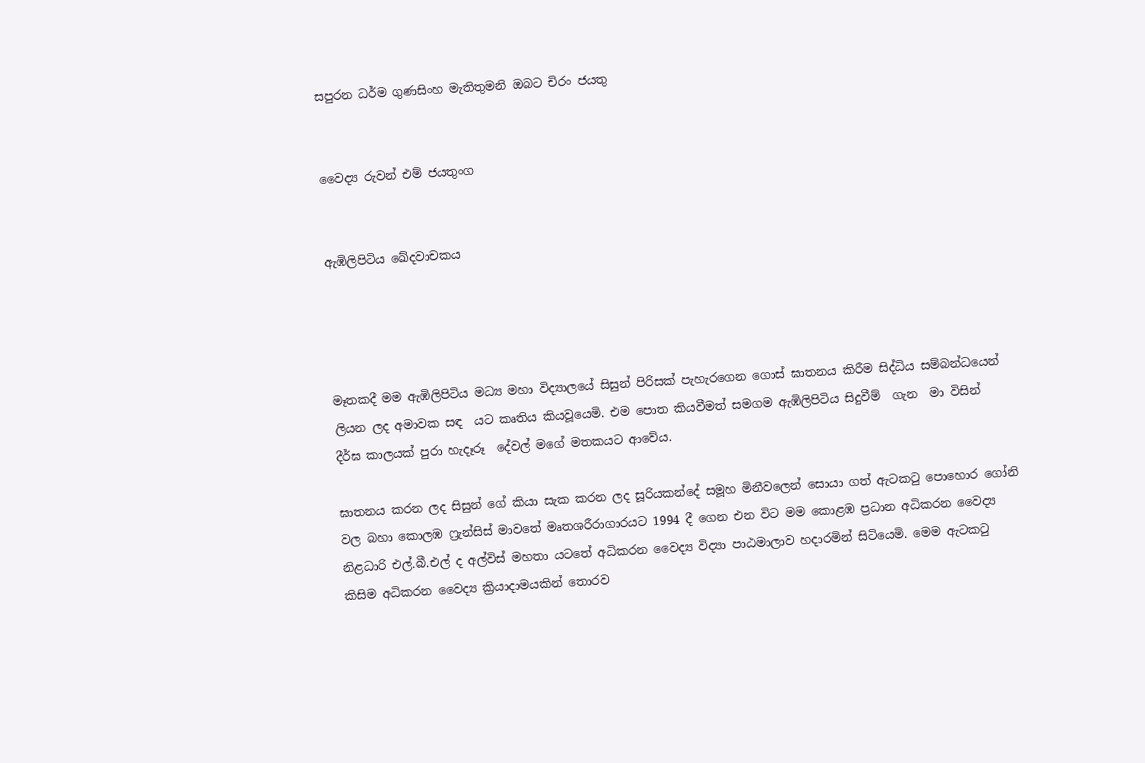සපුරන ධර්ම ගුණසිංහ මැතිතුමනි ඔබට චිරං ජයතු


වෛද්‍ය රුවන් එම් ජයතුංග


ඇඹිලිපිටිය ඛේදවාචකය




මෑතකදී මම ඇඹිලිපිටිය මධ්‍ය මහා විද්‍යාලයේ සිසුන් පිරිසක් පැහැරගෙන ගොස් ඝාතනය කිරීම සිද්ධිය සම්බන්ධයෙන් ලියන ලද අමාවක සඳ  යට කෘතිය කියවූයෙමි. එම පොත කියවීමත් සමගම ඇඹිලිපිටිය සිදුවීම්  ගැන  මා විසින්  දීර්ඝ කාලයක් පුරා හැදෑරූ  දේවල් මගේ මතකයට ආවේය.

ඝාතනය කරන ලද සිසුන් ගේ කියා සැක කරන ලද සූරියකන්දේ සමූහ මිනීවලෙන් සොයා ගත් ඇටකටු පොහොර ගෝනි වල බහා කොලඹ ෆ්‍රැන්සිස් මාවතේ මෘතශරීරාගාරයට 1994 දී ගෙන එන විට මම කොළඹ ප්‍රධාන අධිකරන වෛද්‍ය නිළධාරි එල්.බී.එල් ද අල්විස් මහතා යටතේ අධිකරන වෛද්‍ය විද්‍යා පාඨමාලාව හදාරමින් සිටියෙමි. මෙම ඇටකටු කිසිම අධිකරන වෛද්‍ය ක්‍රියාදාමයකින් තොරව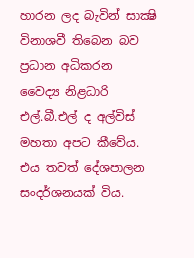හාරන ලද බැවින් සාක්‍ෂි විනාශවී තිබෙන බව ප්‍රධාන අධිකරන වෛද්‍ය නිළධාරි එල්.බී.එල් ද අල්විස් මහතා අපට කීවේය. එය තවත් දේශපාලන සංදර්ශනයක් විය.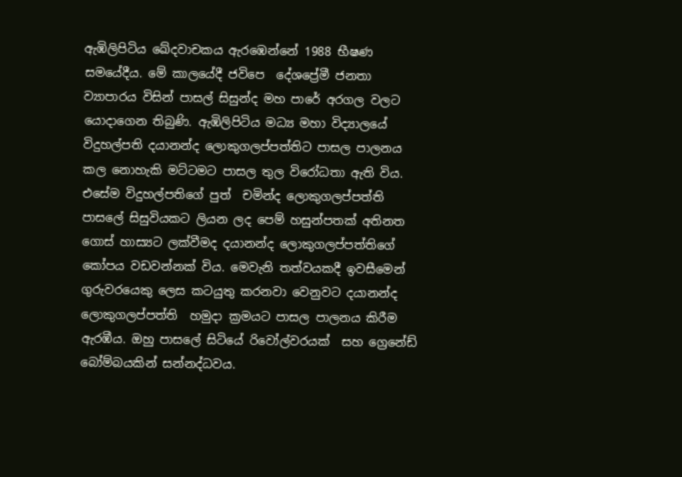ඇඹිලිපිටිය ඛේදවාචකය ඇරඹෙන්නේ 1988 භීෂණ සමයේදීය. මේ කාලයේදී ජවිපෙ  දේශප්‍රේමී ජනතා ව්‍යාපාරය විසින් පාසල් සිසුන්ද මහ පාරේ අරගල වලට යොදාගෙන තිබුණි. ඇඹිලිපිටිය මධ්‍ය මහා විද්‍යාලයේ විදුහල්පති දයානන්ද ලොකුගලප්පත්තිට පාසල පාලනය කල නොහැකි මට්ටමට පාසල තුල විරෝධතා ඇති විය. එසේම විදුහල්පතිගේ පුත්  චමින්ද ලොකුගලප්පත්ති පාසලේ සිසුවියකට ලියන ලද පෙම් හසුන්පතක් අතිනත ගොස් හාස්‍යට ලක්වීමද දයානන්ද ලොකුගලප්පත්තිගේ කෝපය වඩවන්නක් විය. මෙවැනි තත්වයකදී ඉවසීමෙන් ගුරුවරයෙකු ලෙස කටයුතු කරනවා වෙනුවට දයානන්ද ලොකුගලප්පත්ති  හමුදා ක්‍රමයට පාසල පාලනය කිරීම ඇරඹීය. ඔහු පාසලේ සිටියේ රිවෝල්වරයක්  සහ ග්‍රෙනේඩ් බෝම්බයකින් සන්නද්ධවය.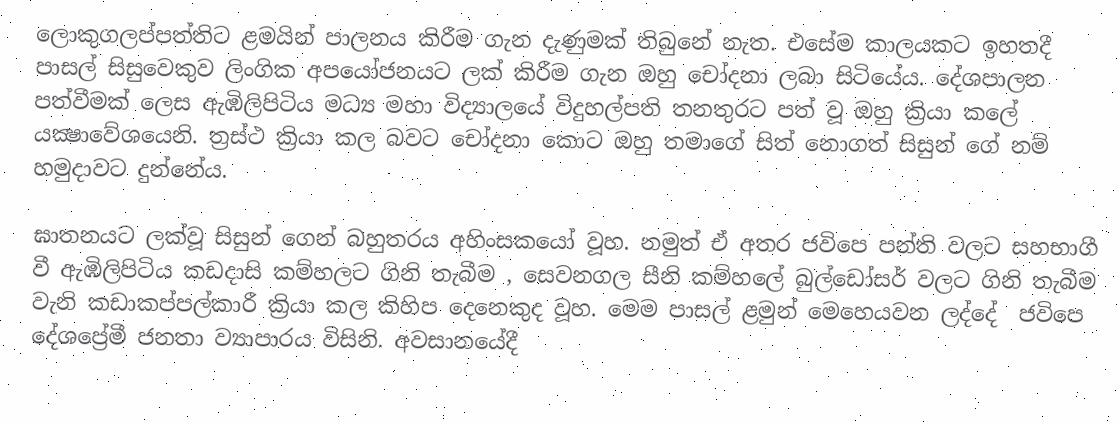ලොකුගලප්පත්තිට ළමයින් පාලනය කිරීම ගැන දැණුමක් තිබුනේ නැත. එසේම කාලයකට ඉහතදී පාසල් සිසුවෙකුව ලිංගික අපයෝජනයට ලක් කිරීම ගැන ඔහු චෝදනා ලබා සිටියේය. දේශපාලන පත්වීමක් ලෙස ඇඹිලිපිටිය මධ්‍ය මහා විද්‍යාලයේ විදුහල්පති තනතුරට පත් වූ ඔහු ක්‍රියා කලේ යක්‍ෂාවේශයෙනි. ත්‍රස්ථ ක්‍රියා කල බවට චෝදනා කොට ඔහු තමාගේ සිත් නොගත් සිසුන් ගේ නම් හමුදාවට දුන්නේය.

ඝාතනයට ලක්වූ සිසුන් ගෙන් බහුතරය අහිංසකයෝ වූහ. නමුත් ඒ අතර ජවිපෙ පන්ති වලට සහභාගී වී ඇඹිලිපිටිය කඩදාසි කම්හලට ගිනි තැබීම , සෙවනගල සීනි කම්හලේ බුල්ඩෝසර් වලට ගිනි තැබීම වැනි කඩාකප්පල්කාරී ක්‍රියා කල කිහිප දෙනෙකුද වූහ. මෙම පාසල් ළමුන් මෙහෙයවන ලද්දේ  ජවිපෙ  දේශප්‍රේමී ජනතා ව්‍යාපාරය විසිනි. අවසානයේදී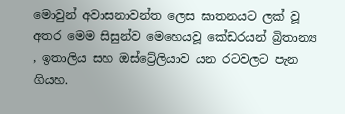මොවුන් අවාසනාවන්ත ලෙස ඝාතනයට ලක් වූ අතර මෙම සිසුන්ව මෙහෙයවූ කේඩරයන් බ්‍රිතාන්‍ය , ඉතාලිය සහ ඔස්ට්‍රේලියාව යන රටවලට පැන ගියහ.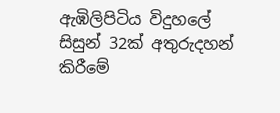ඇඹිලිපිටිය විදුහලේ සිසුන් 32ක් අතුරුදහන් කිරීමේ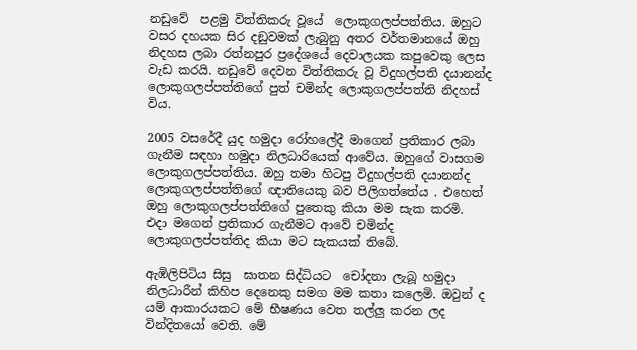නඩුවේ  පළමු විත්තිකරු වූයේ  ලොකුගලප්පත්තිය. ඔහුට වසර දහයක සිර දඞුවමක් ලැබුනු අතර වර්තමානයේ ඔහු නිදහස ලබා රත්නපුර ප්‍රදේශයේ දෙවාලයක කපුවෙකු ලෙස වැඩ කරයි. නඩුවේ දෙවන විත්තිකරු වූ විදුහල්පති දයානන්ද ලොකුගලප්පත්තිගේ පුත් චමින්ද ලොකුගලප්පත්ති නිදහස් විය.

2005 වසරේදී යුද හමුදා රෝහලේදී මාගෙන් ප්‍රතිකාර ලබා ගැනීම සඳහා හමුදා නිලධාරියෙක් ආවේය. ඔහුගේ වාසගම ලොකුගලප්පත්තිය. ඔහු තමා හිටපු විදුහල්පති දයානන්ද ලොකුගලප්පත්තිගේ ඥාතියෙකු බව පිලිගත්තේය . එහෙත් ඔහු ලොකුගලප්පත්තිගේ පුතෙකු කියා මම සැක කරමි.  එදා මගෙන් ප්‍රතිකාර ගැනීමට ආවේ චමින්ද ලොකුගලප්පත්තිද කියා මට සැකයක් තිබේ.

ඇඹිලිපිටිය සිසු  ඝාතන සිද්ධියට  චෝදනා ලැබූ හමුදා නිලධාරීන් කිහිප දෙනෙකු සමග මම කතා කලෙමි. ඔවුන් ද යම් ආකාරයකට මේ භීෂණය වෙත තල්ලු කරන ලද  වින්දිතයෝ වෙති. මේ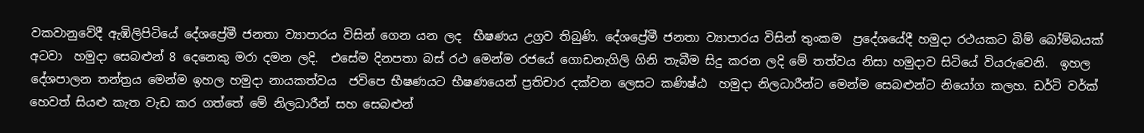වකවානුවේදී ඇඹිලිපිටියේ දේශප්‍රේමී ජනතා ව්‍යාපාරය විසින් ගෙන යන ලද  භීෂණය උග්‍රව තිබුණි. දේශප්‍රේමී ජනතා ව්‍යාපාරය විසින් තුංකම  ප්‍රදේශයේදී හමුදා රථයකට බිම් බෝම්බයක් අටවා  හමුදා සෙබළුන් 8 දෙනෙකු මරා දමන ලදි.  එසේම දිනපතා බස් රථ මෙන්ම රජයේ ගොඩනැගිලි ගිනි තැබීම සිදු කරන ලදි මේ තත්වය නිසා හමුදාව සිටියේ වියරුවෙනි.  ඉහල දේශපාලන තන්ත්‍රය මෙන්ම ඉහල හමුදා නායකත්වය  ජවිපෙ භීෂණයට භීෂණයෙන් ප්‍රතිචාර දක්වන ලෙසට කණිෂ්ඨ  හමුදා නිලධාරීන්ට මෙන්ම සෙබළුන්ට නියෝග කලහ. ඩර්ටි වර්ක් හෙවත් සියළු කැත වැඩ කර ගත්තේ මේ නිලධාරීන් සහ සෙබළුන්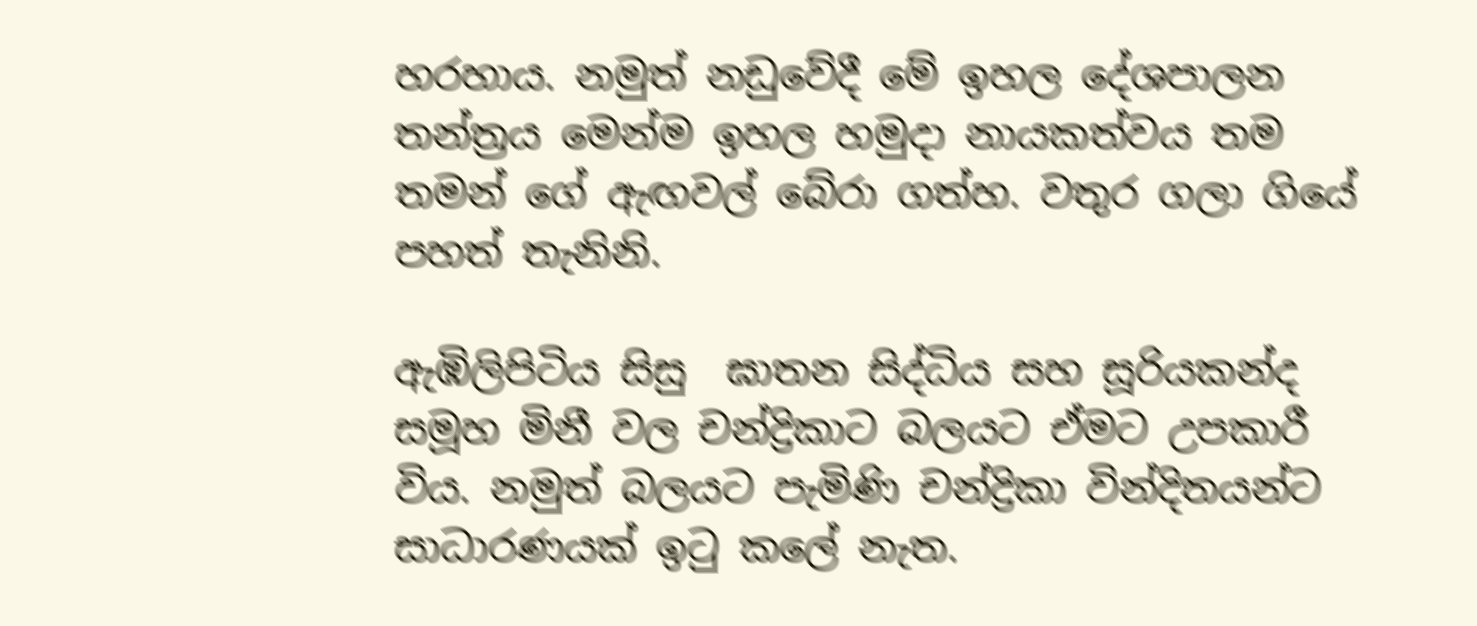හරහාය. නමුත් නඩුවේදී මේ ඉහල දේශපාලන තන්ත්‍රය මෙන්ම ඉහල හමුදා නායකත්වය තම තමන් ගේ ඇඟවල් බේරා ගත්හ. වතුර ගලා ගියේ පහත් තැනිනි.

ඇඹිලිපිටිය සිසු  ඝාතන සිද්ධිය සහ සූරියකන්ද සමූහ මිනී වල චන්ද්‍රිකාට බලයට ඒමට උපකාරී විය. නමුත් බලයට පැමිණි චන්ද්‍රිකා වින්දිතයන්ට සාධාරණයක් ඉටු කලේ නැත.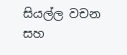සියල්ල වචන සහ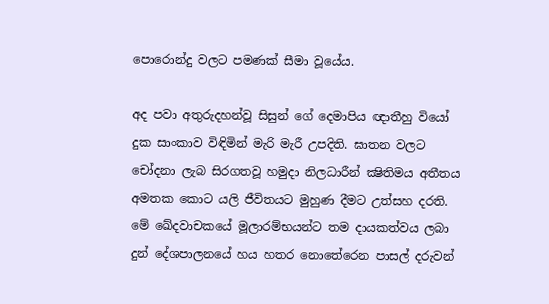පොරොන්දු වලට පමණක් සීමා වූයේය.

අද පවා අතුරුදහන්වූ සිසුන් ගේ දෙමාපිය ඥාතීහු වියෝ දුක සාංකාව විඳිමින් මැරි මැරී උපදිති. ඝාතන වලට චෝදනා ලැබ සිරගතවූ හමුදා නිලධාරීන් ක්‍ෂිතිමය අතීතය අමතක කොට යලි ජීවිතයට මුහුණ දීමට උත්සහ දරති. මේ ඛේදවාචකයේ මූලාරම්භයන්ට තම දායකත්වය ලබා දුන් දේශපාලනයේ හය හතර නොතේරෙන පාසල් දරුවන්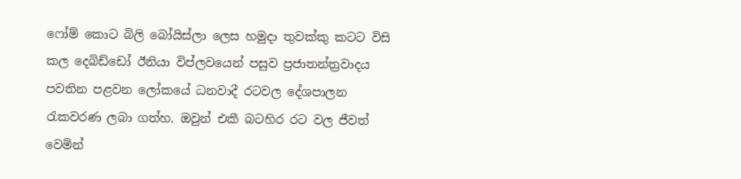ෆෝම් කොට බිලි බෝයිස්ලා ලෙස හමුදා තුවක්කු කටට විසි කල දෙබිඩ්ඩෝ ඊනියා විප්ලවයෙන් පසුව ප්‍රජාතන්ත්‍රවාදය පවතින පළවන ලෝකයේ ධනවාදී රටවල දේශපාලන රැකවරණ ලබා ගත්හ. ඔවුන් එකී බටහිර රට වල ජීවත් වෙමින්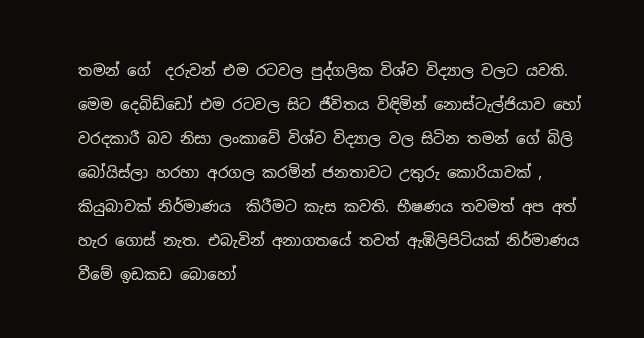තමන් ගේ  දරුවන් එම රටවල පුද්ගලික විශ්ව විද්‍යාල වලට යවති. මෙම දෙබිඩ්ඩෝ එම රටවල සිට ජීවිතය විඳිමින් නොස්ටැල්ජියාව හෝ වරදකාරී බව නිසා ලංකාවේ විශ්ව විද්‍යාල වල සිටින තමන් ගේ බිලි බෝයිස්ලා හරහා අරගල කරමින් ජනතාවට උතුරු කොරියාවක් , කියුබාවක් නිර්මාණය  කිරීමට කැස කවති. භීෂණය තවමත් අප අත් හැර ගොස් නැත. එබැවින් අනාගතයේ තවත් ඇඹිලිපිටියක් නිර්මාණය වීමේ ඉඩකඩ බොහෝ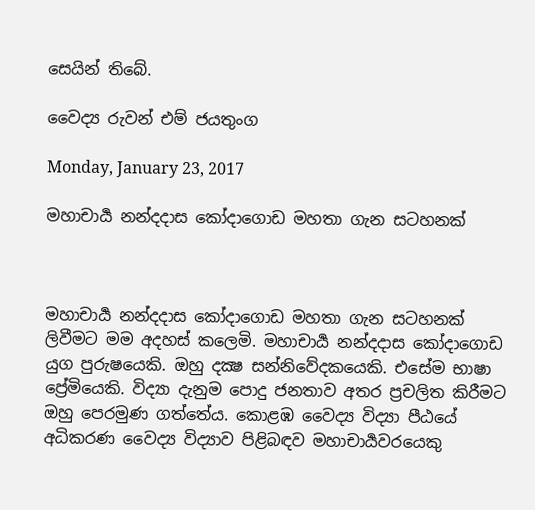සෙයින් තිබේ.

වෛද්‍ය රුවන් එම් ජයතුංග

Monday, January 23, 2017

මහාචාර්‍ය නන්දදාස කෝදාගොඩ මහතා ගැන සටහනක්



මහාචාර්‍ය නන්දදාස කෝදාගොඩ මහතා ගැන සටහනක් ලිවීමට මම අදහස් කලෙමි. මහාචාර්‍ය නන්දදාස කෝදාගොඩ යුග පුරුෂයෙකි. ඔහු දක්‍ෂ සන්නිවේදකයෙකි. එසේම භාෂා ප්‍රේමියෙකි. විද්‍යා දැනුම පොදු ජනතාව අතර ප්‍රචලිත කිරීමට ඔහු පෙරමුණ ගත්තේය. කොළඹ වෛද්‍ය විද්‍යා පීඨයේ අධිකරණ වෛද්‍ය විද්‍යාව පිළිබඳව මහාචාර්‍යවරයෙකු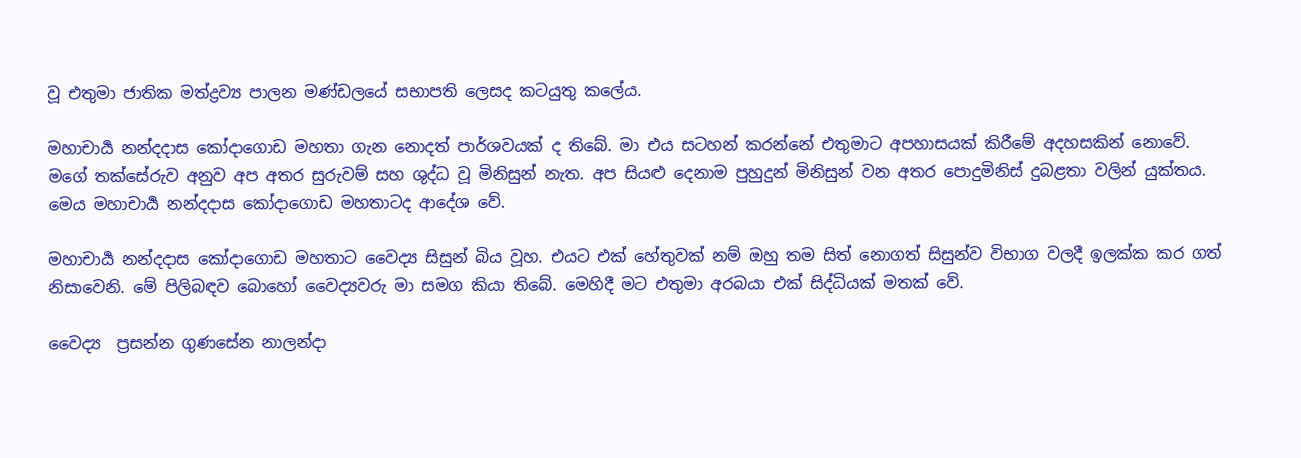වූ එතුමා ජාතික මත්ද්‍රව්‍ය පාලන මණ්‌ඩලයේ සභාපති ලෙසද කටයුතු කලේය.

මහාචාර්‍ය නන්දදාස කෝදාගොඩ මහතා ගැන නොදත් පාර්ශවයක් ද තිබේ. මා එය සටහන් කරන්නේ එතුමාට අපහාසයක් කිරීමේ අදහසකින් නොවේ. මගේ තක්සේ‍රුව අනුව අප අතර සුරුවම් සහ ශුද්ධ වූ මිනිසුන් නැත. අප සියළු දෙනාම පුහුදුන් මිනිසුන් වන අතර පොදුමිනිස් දුබළතා වලින් යුක්තය.  මෙය මහාචාර්‍ය නන්දදාස කෝදාගොඩ මහතාටද ආදේශ වේ.

මහාචාර්‍ය නන්දදාස කෝදාගොඩ මහතාට වෛද්‍ය සිසුන් බිය වූහ. එයට එක් හේතුවක් නම් ඔහු තම සිත් නොගත් සිසුන්ව විභාග වලදී ඉලක්ක කර ගත් නිසාවෙනි. මේ පිලිබඳව බොහෝ වෛද්‍යවරු මා සමග කියා තිබේ. මෙහිදී මට එතුමා අරබයා එක් සිද්ධියක් මතක් වේ.

වෛද්‍ය  ප්‍රසන්න ගුණසේන නාලන්දා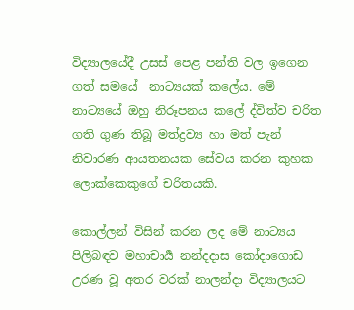විද්‍යාලයේදී උසස් පෙළ පන්ති වල ඉගෙන ගත් සමයේ  නාට්‍යයක් කලේය. මේ  නාට්‍යයේ ඔහු නිරූපනය කලේ ද්විත්ව චරිත ගති ගුණ තිබූ මත්ද්‍රව්‍ය හා මත් පැන් නිවාරණ ආයතනයක සේවය කරන කුහක ලොක්කෙකුගේ චරිතයකි.

කොල්ලන් විසින් කරන ලද මේ නාට්‍යය පිලිබඳව මහාචාර්‍ය නන්දදාස කෝදාගොඩ උරණ වූ අතර වරක් නාලන්දා විද්‍යාලයට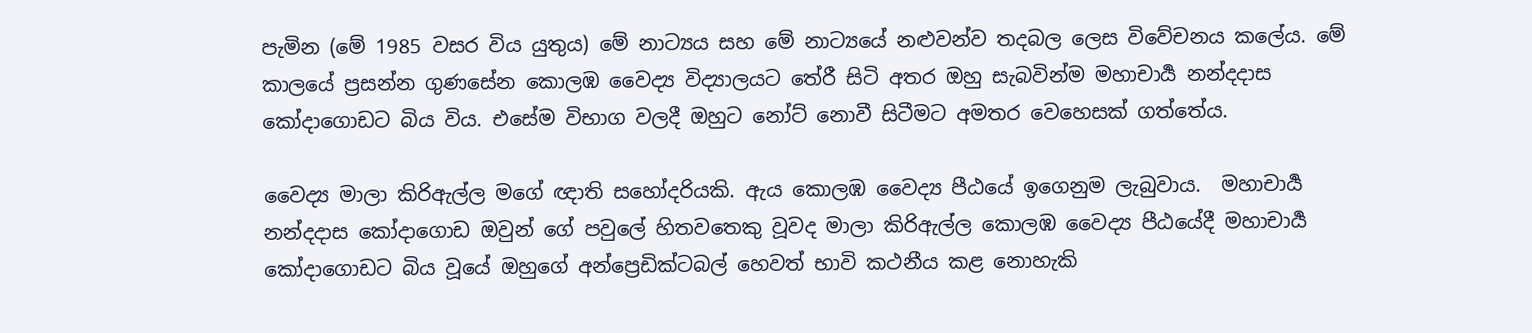පැමින (මේ 1985 වසර විය යුතුය) මේ නාට්‍යය සහ මේ නාට්‍යයේ නළුවන්ව තදබල ලෙස විවේචනය කලේය. මේ කාලයේ ප්‍රසන්න ගුණසේන කොලඹ වෛද්‍ය විද්‍යාලයට තේරී සිටි අතර ඔහු සැබවින්ම මහාචාර්‍ය නන්දදාස කෝදාගොඩට බිය විය. එසේම විභාග වලදී ඔහුට නෝට් නොවී සිටීමට අමතර වෙහෙසක් ගත්තේය.

වෛද්‍ය මාලා කිරිඇල්ල මගේ ඥාති සහෝදරියකි. ඇය කොලඹ වෛද්‍ය පීඨයේ ඉගෙනුම ලැබුවාය.  මහාචාර්‍ය නන්දදාස කෝදාගොඩ ඔවුන් ගේ පවුලේ හිතවතෙකු වූවද මාලා කිරිඇල්ල කොලඹ වෛද්‍ය පීඨයේදී මහාචාර්‍ය   කෝදාගොඩට බිය වූයේ ඔහුගේ අන්ප්‍රෙඩික්ටබල් හෙවත් භාවි කථනීය කළ නොහැකි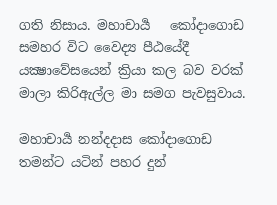ගති නිසාය. මහාචාර්‍ය   කෝදාගොඩ සමහර විට වෛද්‍ය පීඨයේදී යක්‍ෂාවේසයෙන් ක්‍රියා කල බව වරක් මාලා කිරිඇල්ල මා සමග පැවසුවාය.

මහාචාර්‍ය නන්දදාස කෝදාගොඩ තමන්ට යටින් පහර දුන්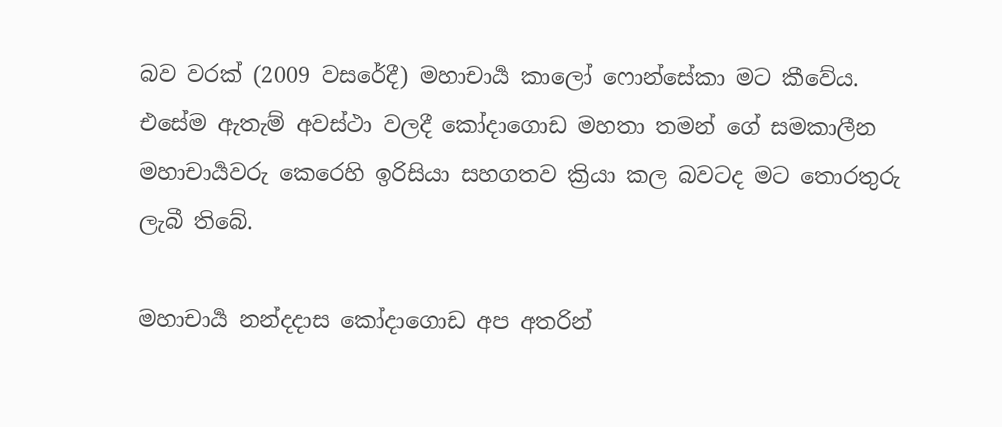බව වරක් (2009 වසරේදී) මහාචාර්‍ය කාලෝ ෆොන්සේකා මට කීවේය. එසේම ඇතැම් අවස්ථා වලදී කෝදාගොඩ මහතා තමන් ගේ සමකාලීන මහාචාර්‍යවරු කෙරෙහි ඉරිසියා සහගතව ක්‍රියා කල බවටද මට තොරතුරු ලැබී තිබේ.

මහාචාර්‍ය නන්දදාස කෝදාගොඩ අප අතරින්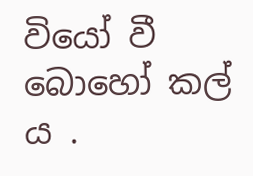වියෝ වී බොහෝ කල්‍ ය .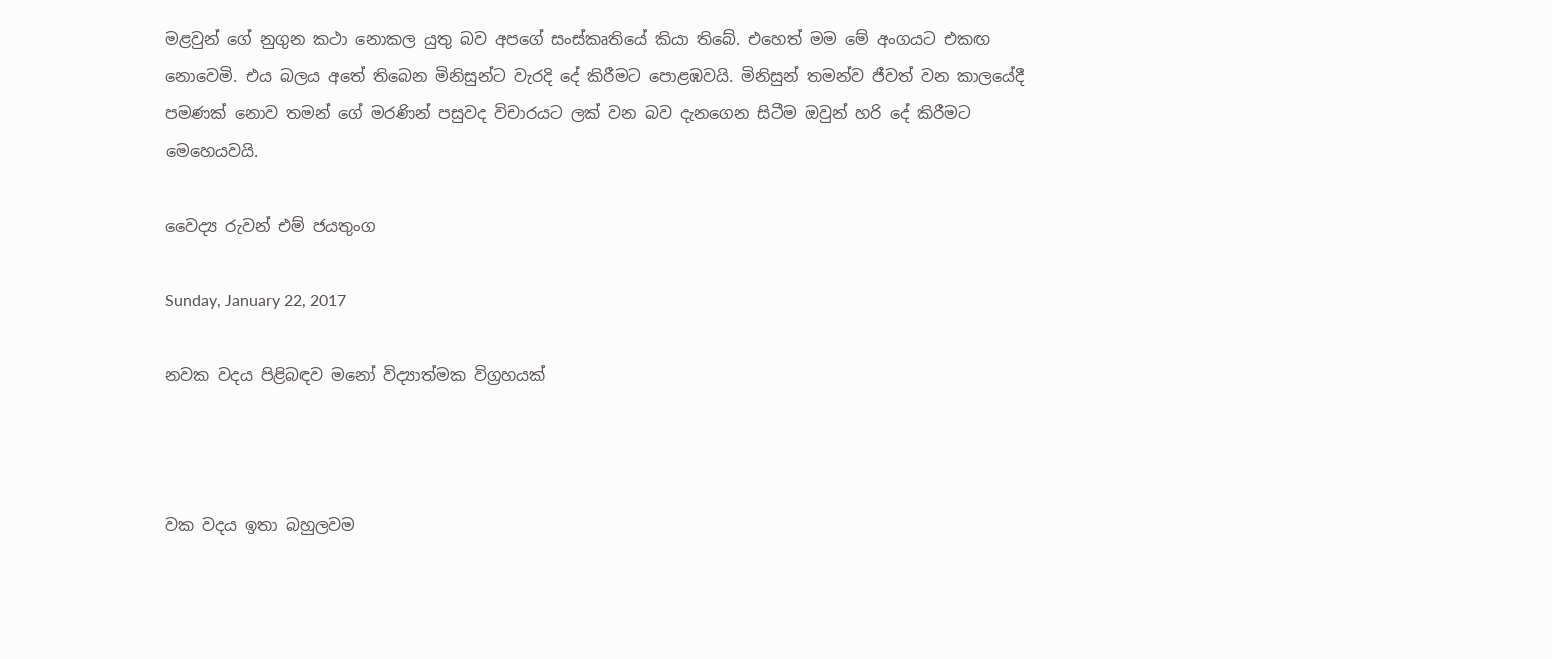මළවුන් ගේ නුගුන කථා නොකල යුතු බව අපගේ සංස්කෘතියේ කියා තිබේ. එහෙත් මම මේ අංගයට එකඟ නොවෙමි. එය බලය අතේ තිබෙන මිනිසුන්ට වැරදි දේ කිරීමට පොළඹවයි. මිනිසුන් තමන්ව ජීවත් වන කාලයේදී පමණක් නොව තමන් ගේ මරණින් පසුවද විචාරයට ලක් වන බව දැනගෙන සිටීම ඔවුන් හරි දේ කිරීමට මෙහෙයවයි.

වෛද්‍ය රුවන් එම් ජයතුංග

Sunday, January 22, 2017

නවක වදය පිළිබඳව මනෝ විද්‍යාත්මක විග්‍රහයක්



වක වදය ඉතා බහුලවම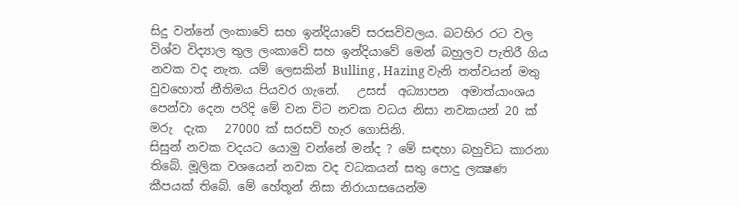සිදු වන්නේ ලංකාවේ සහ ඉන්දියාවේ සරසවිවලය. බටහිර රට වල විශ්ව විද්‍යාල තුල ලංකාවේ සහ ඉන්දියාවේ මෙන් බහුලව පැතිරී ගිය නවක වද නැත. යම් ලෙසකින් Bulling , Hazing වැනි තත්වයන් මතු වුවහොත් නීතිමය පියවර ගැනේ.   උසස්  අධ්‍යාපන  අමාත්යාංශය පෙන්වා දෙන පරිදි මේ වන විට නවක වධය නිසා නවකයන් 20 ක් මරු  දැක   27000 ක් සරසවි හැර ගොසිනි.
සිසුන් නවක වදයට යොමු වන්නේ මන්ද ? මේ සඳහා බහුවිධ කාරනා තිබේ. මූලික වශයෙන් නවක වද වධකයන් සතු පොදු ලක්‍ෂණ කීපයක් තිබේ. මේ හේතූන් නිසා නිරායාසයෙන්ම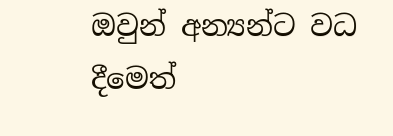ඔවුන් අන්‍යන්ට වධ දීමෙත්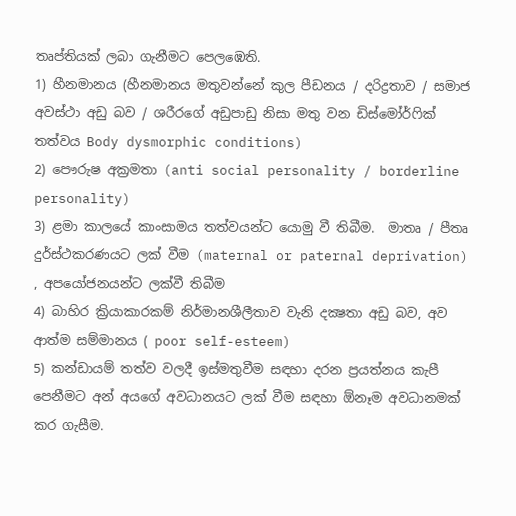තෘප්තියක් ලබා ගැනීමට පෙලඹෙති.
1) හීනමානය (හීනමානය මතුවන්නේ කුල පීඩනය / දරිද්‍රතාව / සමාජ අවස්ථා අඩු බව / ශරීරගේ අඩුපාඩු නිසා මතු වන ඩිස්මෝර්ෆික් තත්වය Body dysmorphic conditions)
2) පෞරුෂ අක්‍රමතා (anti social personality / borderline personality)
3) ළමා කාලයේ කාංසාමය තත්වයන්ට යොමු වී තිබීම.  මාතෘ / පීතෘ දුර්ස්ථකරණයට ලක් වීම (maternal or paternal deprivation) , අපයෝජනයන්ට ලක්වී තිබීම
4) බාහිර ක්‍රියාකාරකම් නිර්මානශීලීතාව වැනි දක්‍ෂතා අඩු බව, අව ආත්ම සම්මානය ( poor self-esteem)
5) කන්ඩායම් තත්ව වලදී ඉස්මතුවීම සඳහා දරන ප්‍රයත්නය කැපී පෙනීමට අන් අයගේ අවධානයට ලක් වීම සඳහා ඕනෑම අවධානමක් කර ගැසීම.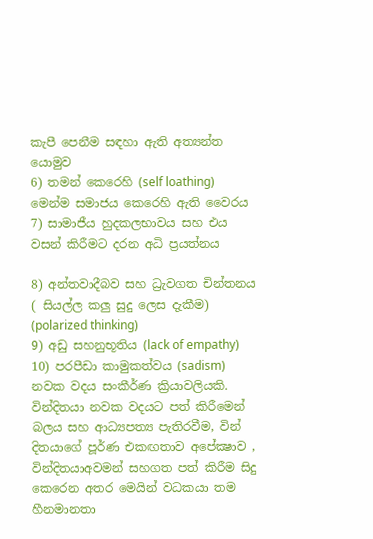කැපී පෙනීම සඳහා ඇති අත්‍යන්ත යොමුව
6) තමන් කෙරෙහි (self loathing) මෙන්ම සමාජය කෙරෙහි ඇති වෛරය
7) සාමාජීය හුදකලභාවය සහ එය වසන් කිරීමට දරන අධි ප්‍රයත්නය

8) අන්තවාදීබව සහ ධ්‍රැවගත චින්තනය ( සියල්ල කලු සුදු ලෙස දැකීම) (polarized thinking)
9) අඩු සහනුභූතිය (lack of empathy)
10) පරපීඩා කාමුකත්වය (sadism)
නවක වදය සංකීර්ණ ක්‍රියාවලියකි. වින්දිතයා නවක වදයට පත් කිරීමෙන් බලය සහ ආධ්‍යපත්‍ය පැතිරවීම, වින් දිතයාගේ පූර්ණ එකඟතාව අපේක්‍ෂාව , වින්දිතයාඅවමන් සහගත පත් කිරීම සිදු කෙරෙන අතර මෙයින් වධකයා තම හීනමානතා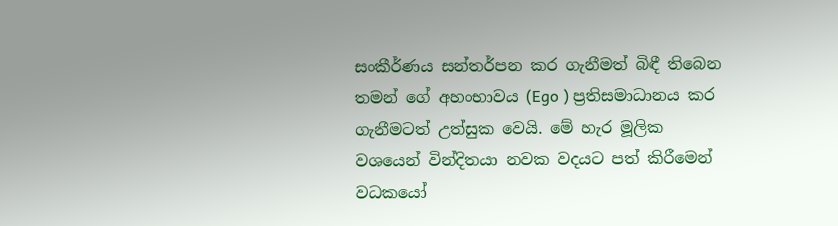සංකීර්ණය සන්තර්පන කර ගැනීමත් බිඳී තිබෙන තමන් ගේ අහංභාවය (Ego ) ප්‍රතිසමාධානය කර ගැනීමටත් උත්සුක වෙයි. මේ හැර මූලික වශයෙන් වින්දිතයා නවක වදයට පත් කිරීමෙන් වධකයෝ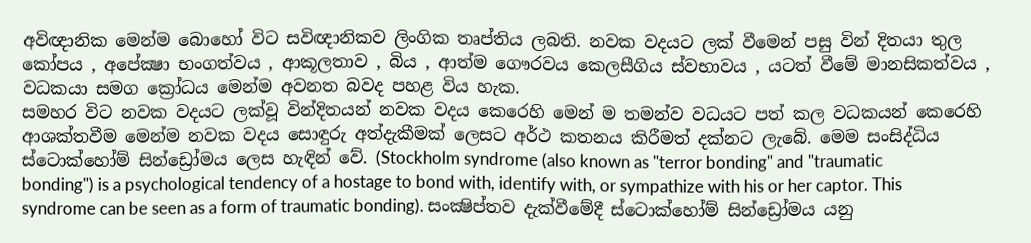අවිඥානික මෙන්ම බොහෝ විට සවිඥානිකව ලිංගික තෘප්තිය ලබති. නවක වදයට ලක් වීමෙන් පසු වින් දිතයා තුල කෝපය , අපේක්‍ෂා භංගත්වය , ආකූලතාව , බිය , ආත්ම ගෞරවය කෙලසීගිය ස්වභාවය , යටත් වීමේ මානසිකත්වය , වධකයා සමග ක්‍රෝධය මෙන්ම අවනත බවද පහළ විය හැක.
සමහර විට නවක වදයට ලක්වූ වින්දිතයන් නවක වදය කෙරෙහි මෙන් ම තමන්ව වධයට පත් කල වධකයන් කෙරෙහි ආශක්තවීම මෙන්ම නවක වදය සොඳුරු අත්දැකීමක් ලෙසට අර්ථ කතනය කිරීමත් දක්නට ලැබේ. මෙම සංසිද්ධිය ස්ටොක්හෝම් සින්ඩ්‍රෝමය ලෙස හැඳින් වේ. (Stockholm syndrome (also known as "terror bonding" and "traumatic bonding") is a psychological tendency of a hostage to bond with, identify with, or sympathize with his or her captor. This syndrome can be seen as a form of traumatic bonding). සංක්‍ෂිප්තව දැක්වීමේදී ස්ටොක්හෝම් සින්ඩ්‍රෝමය යනු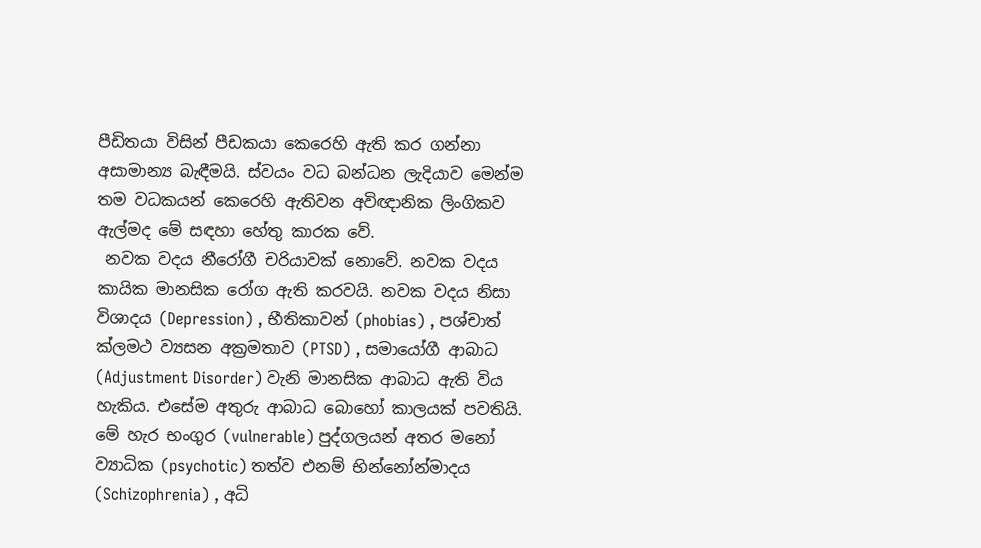පීඩිතයා විසින් පීඩකයා කෙරෙහි ඇති කර ගන්නා අසාමාන්‍ය බැඳීමයි. ස්වයං වධ බන්ධන ලැදියාව මෙන්ම තම වධකයන් කෙරෙහි ඇතිවන අවිඥානික ලිංගිකව ඇල්මද මේ සඳහා හේතු කාරක වේ.
 නවක වදය නීරෝගී චරියාවක් නොවේ. නවක වදය කායික මානසික රෝග ඇති කරවයි. නවක වදය නිසා විශාදය (Depression) , භීතිකාවන් (phobias) , පශ්චාත් ක්ලමථ ව්‍යසන අක්‍රමතාව (PTSD) , සමායෝගී ආබාධ (Adjustment Disorder) වැනි මානසික ආබාධ ඇති විය හැකිය. එසේම අතුරු ආබාධ බොහෝ කාලයක් පවතියි. මේ හැර භංගුර (vulnerable) පුද්ගලයන් අතර මනෝ ව්‍යාධික (psychotic) තත්ව එනම් භින්නෝන්මාදය (Schizophrenia) , අධි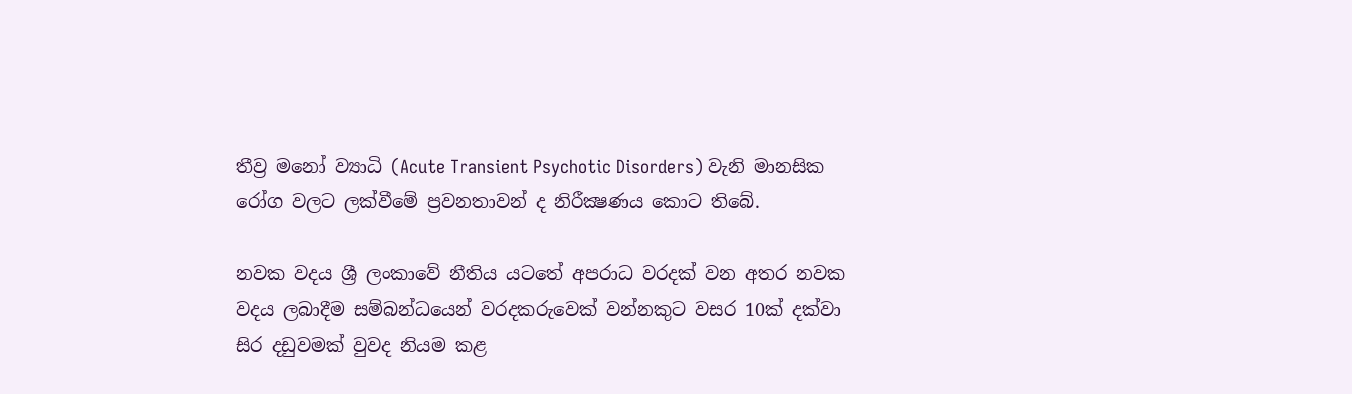තීව්‍ර මනෝ ව්‍යාධි (Acute Transient Psychotic Disorders) වැනි මානසික රෝග වලට ලක්වීමේ ප්‍රවනතාවන් ද නිරීක්‍ෂණය කොට තිබේ.

නවක වදය ශ්‍රී ලංකාවේ නීතිය යටතේ අපරාධ වරදක් වන අතර නවක වදය ලබාදීම සම්බන්ධයෙන් වරදකරුවෙක් වන්නකුට වසර 10ක් දක්වා සිර දඩුවමක් වුවද නියම කළ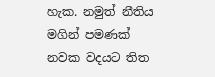හැක. නමුත් නීතිය මගින් පමණක් නවක වදයට තිත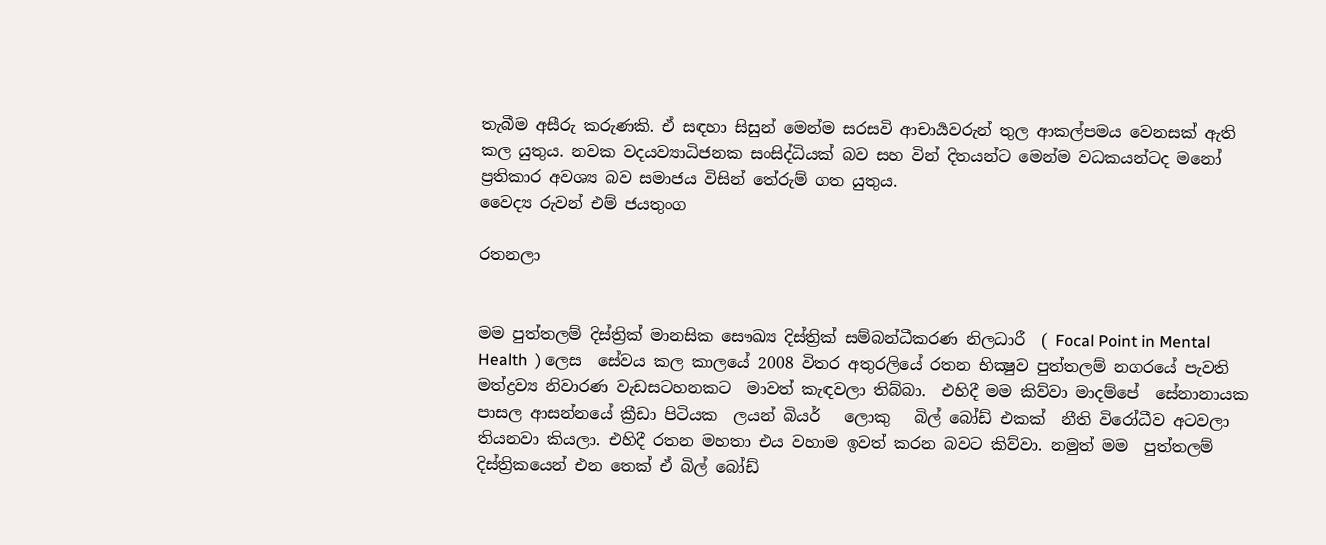තැබීම අසීරු කරුණකි. ඒ සඳහා සිසුන් මෙන්ම සරසවි ආචාර්‍යවරුන් තුල ආකල්පමය වෙනසක් ඇති කල යුතුය. නවක වදයව්‍යාධිජනක සංසිද්ධියක් බව සහ වින් දිතයන්ට මෙන්ම වධකයන්ටද මනෝ ප්‍රතිකාර අවශ්‍ය බව සමාජය විසින් තේරුම් ගත යුතුය.
වෛද්‍ය රුවන් එම් ජයතුංග

රතනලා


මම පුත්තලම් දිස්ත්‍රික් මානසික සෞඛ්‍ය දිස්ත්‍රික් සම්බන්ධීකරණ නිලධාරී  ( Focal Point in Mental Health  ) ලෙස  සේවය කල කාලයේ 2008 විතර අතුරලියේ රතන භික්‍ෂුව පුත්තලම් නගරයේ පැවති මත්ද්‍රව්‍ය නිවාරණ වැඩසටහනකට  මාවත් කැඳවලා තිබ්බා.  එහිදී මම කිව්වා මාදම්පේ  සේනානායක පාසල ආසන්නයේ ක්‍රීඩා පිටියක  ලයන් බියර්   ලොකු   බිල් බෝඩ් එකක්  නීති විරෝධීව අටවලා තියනවා කියලා. එහිදී රතන මහතා එය වහාම ඉවත් කරන බවට කිව්වා. නමුත් මම  පුත්තලම් දිස්ත්‍රිකයෙන් එන තෙක් ඒ බිල් බෝඩ්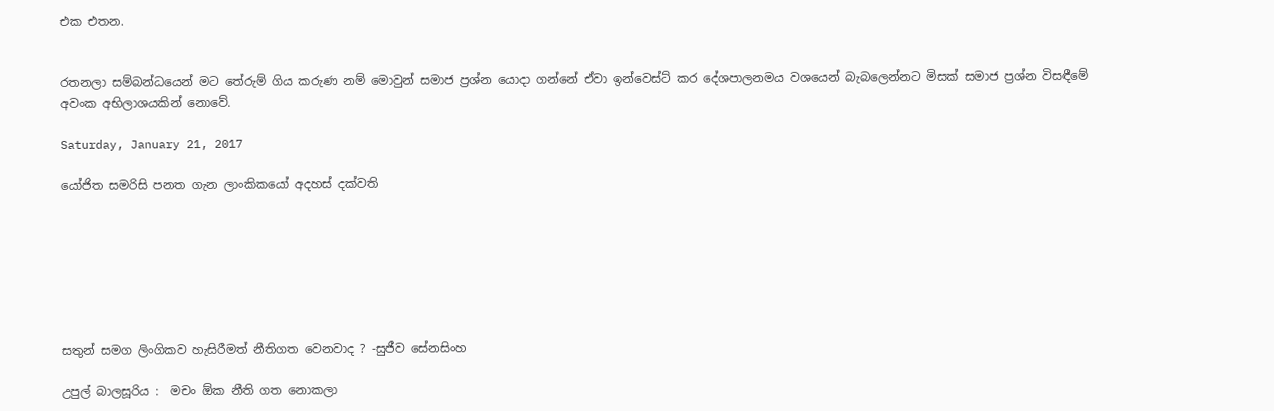එක එතන.


රතනලා සම්බන්ධයෙන් මට තේරුම් ගිය කරුණ නම් මොවුන් සමාජ ප්‍රශ්න යොදා ගන්නේ ඒවා ඉන්වෙස්ට් කර දේශපාලනමය වශයෙන් බැබලෙන්නට මිසක් සමාජ ප්‍රශ්න විසඳීමේ අවංක අභිලාශයකින් නොවේ.

Saturday, January 21, 2017

යෝජිත සමරිසි පනත ගැන ලාංකිකයෝ අදහස් දක්වති







සතුන් සමග ලිංගිකව හැසිරීමත් නීතිගත වෙනවාද ? -සුජීව සේනසිංහ

උපුල් බාලසූරිය :  මචං ඕක නීති ගත නොකලා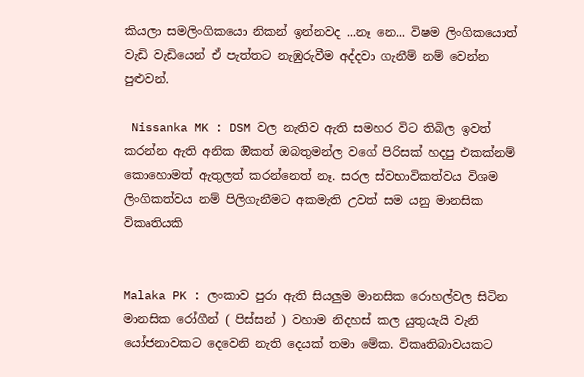කියලා සමලිංගිකයො නිකන් ඉන්නවද ...නෑ නෙ... විෂම ලිංගිකයොත් වැඩි වැඩියෙන් ඒ පැත්තට නැඹුරුවීම අද්දවා ගැනීම් නම් වෙන්න පුළුවන්.

 Nissanka MK : DSM වල නැතිව ඇති සමහර විට තිබිල ඉවත් කරන්න ඇති අනික ඔිකත් ඔබතුමන්ල වගේ පිරිසක් හදපු එකක්නම් කොහොමත් ඇතුලත් කරන්නෙත් නෑ. සරල ස්වභාවිකත්වය විශම ලිංගිකත්වය නම් පිලිගැනීමට අකමැති උවත් සම යනු මානසික විකෘතියකි


Malaka PK : ලංකාව පුරා ඇති සියලුම මානසික රොහල්වල සිටින මානසික රෝගීන් ( පිස්සන් ) වහාම නිදහස් කල යුතුයැයි වැනි යෝජනාවකට දෙවෙනි නැති දෙයක් තමා මේක. විකෘතිබාවයකට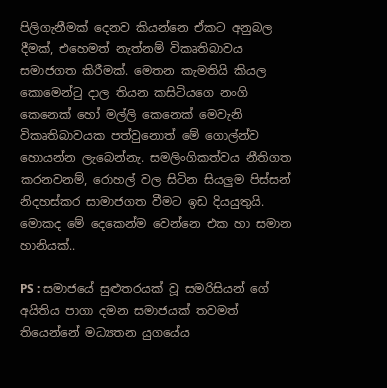පිලිගැනීමක් දෙනව කියන්නෙ ඒකට අනුබල දීමක්, එහෙමත් නැත්නම් විකෘතිබාවය සමාජගත කිරීමක්. මෙතන කැමතියි කියල කොමෙන්ටු දාල තියන කසිටියගෙ නංගි කෙනෙක් හෝ මල්ලි කෙනෙක් මෙවැනි විකෘතිබාවයක පත්වුනොත් මේ ගොල්න්ව හොයන්න ලැබෙන්නැ. සමලිංගිකත්වය නීතිගත කරනවනම්, රොහල් වල සිටින සියලුම පිස්සන් නිදහස්කර සාමාජගත වීමට ඉඩ දියයුතුයි. මොකද මේ දෙකෙන්ම වෙන්නෙ එක හා සමාන හානියක්..

PS : සමාජයේ සුළුතරයක් වූ සමරිසියන් ගේ අයිතිය පාගා දමන සමාජයක් තවමත් තියෙන්නේ මධ්‍යතන යුගයේය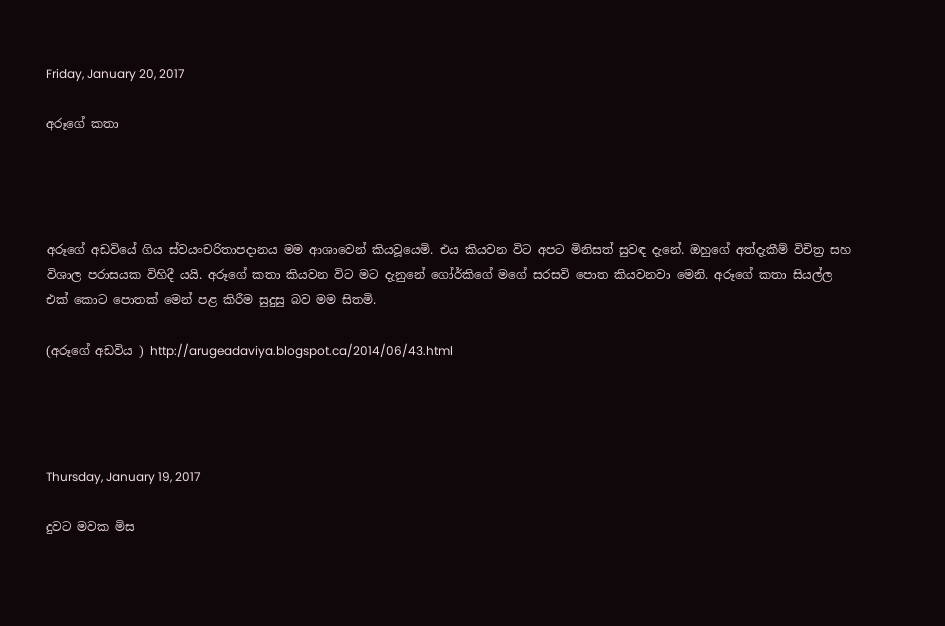Friday, January 20, 2017

අරූගේ කතා




අරූගේ අඩවියේ ගිය ස්වයංචරිතාපදානය මම ආශාවෙන් කියවූයෙමි. එය කියවන විට අපට මිනිසත් සුවඳ දැනේ. ඔහුගේ අත්දැකීම් විචිත්‍ර සහ විශාල පරාසයක විහිදී යයි. අරූගේ කතා කියවන විට මට දැනුනේ ගෝර්කිගේ මගේ සරසවි පොත කියවනවා මෙනි. අරූගේ කතා සියල්ල එක් කොට පොතක් මෙන් පළ කිරීම සුදුසු බව මම සිතමි.

(අරූගේ අඩවිය ) http://arugeadaviya.blogspot.ca/2014/06/43.html




Thursday, January 19, 2017

දුවට මවක මිස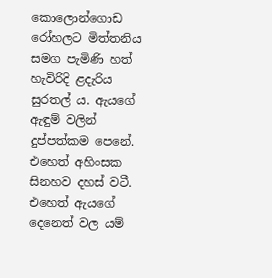කොලොන්ගොඩ රෝහලට මිත්තනිය සමග පැමිණි හත් හැවිරිදි ළදැරිය සුරතල් ය. ඇයගේ ඇඳුම් වලින් දුප්පත්කම පෙනේ. එහෙත් අහිංසක සිනහව දහස් වටී. එහෙත් ඇයගේ දෙනෙත් වල යම්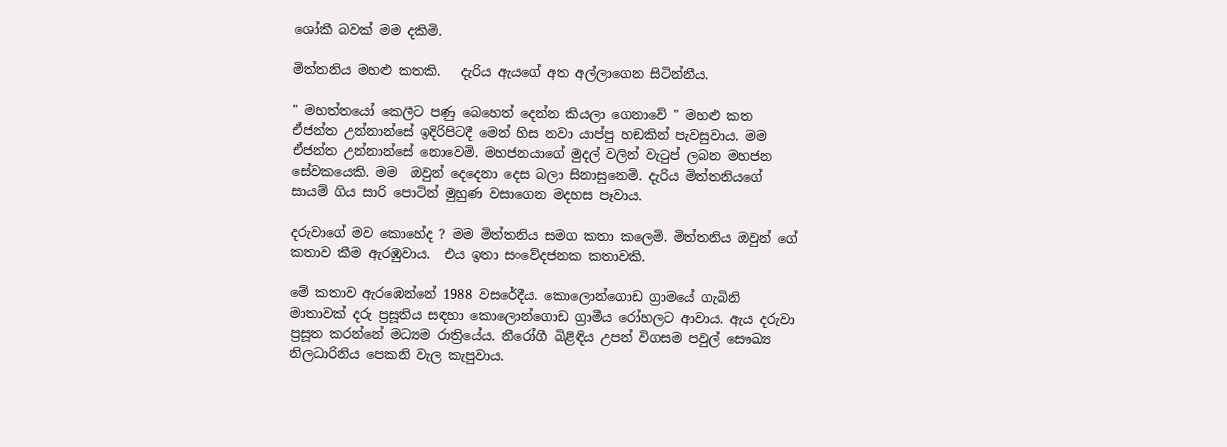ශෝකී බවක් මම දකිමි.

මිත්තනිය මහළු කතකි.   දැරිය ඇයගේ අත අල්ලාගෙන සිටින්නීය.

" මහත්තයෝ කෙලීට පණු බෙහෙත් දෙන්න කියලා ගෙනාවේ " මහළු කත ඒජන්ත උන්නාන්සේ ඉදිරිපිටදී මෙන් හිස නවා යාප්පු හඞකින් පැවසුවාය. මම ඒජන්ත උන්නාන්සේ නොවෙමි. මහජනයාගේ මුදල් වලින් වැටුප් ලබන මහජන සේවකයෙකි. මම  ඔවුන් දෙදෙනා දෙස බලා සිනාසුනෙමි. දැරිය මිත්තනියගේ සායම් ගිය සාරි පොටින් මුහුණ වසාගෙන මදහස පෑවාය.

දරුවාගේ මව කොහේද ? මම මිත්තනිය සමග කතා කලෙමි. මිත්තනිය ඔවුන් ගේ කතාව කීම ඇරඹුවාය.  එය ඉතා සංවේදජනක කතාවකි.

මේ කතාව ඇරඹෙන්නේ 1988 වසරේදීය. කොලොන්ගොඩ ග්‍රාමයේ ගැබිනි මාතාවක් දරු ප්‍රසූතිය සඳහා කොලොන්ගොඩ ග්‍රාමීය රෝහලට ආවාය. ඇය දරුවා ප්‍රසූත කරන්නේ මධ්‍යම රාත්‍රියේය. නීරෝගී බිළිඳිය උපන් විගසම පවුල් සෞඛ්‍ය නිලධාරිනිය පෙකනි වැල කැපුවාය.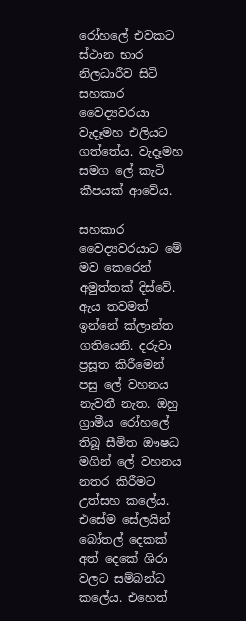රෝහලේ එවකට ස්ථාන භාර නිලධාරීව සිටි සහකාර වෛද්‍යවරයා  වැදෑමහ එලියට ගත්තේය. වැදෑමහ  සමග ලේ කැටි කීපයක් ආවේය.

සහකාර වෛද්‍යවරයාට මේ මව කෙරෙන් අමුත්තක් දිස්වේ. ඇය තවමත් ඉන්නේ ක්ලාන්ත ගතියෙනි. දරුවා ප්‍රසූත කිරීමෙන් පසු ලේ වහනය නැවතී නැත. ඔහු ග්‍රාමීය රෝහලේ තිබූ සීමිත ඖෂධ මගින් ලේ වහනය නතර කිරීමට උත්සහ කලේය. එසේම සේලයින් බෝතල් දෙකක් අත් දෙකේ ශිරා වලට සම්බන්ධ කලේය. එහෙත්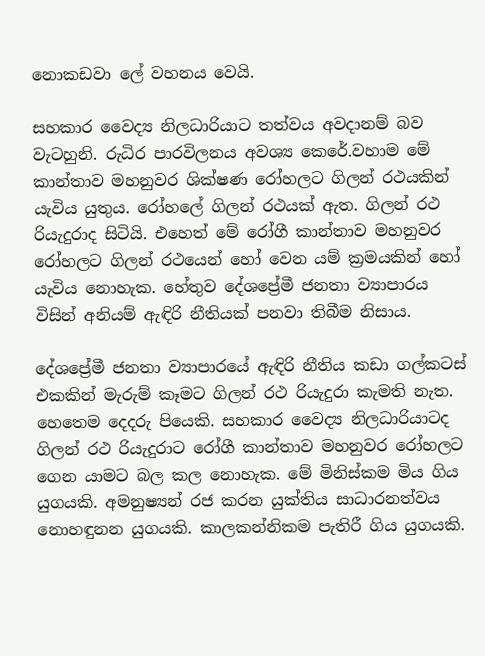නොකඩවා ලේ වහනය වෙයි.

සහකාර වෛද්‍ය නිලධාරියාට තත්වය අවදානම් බව වැටහුනි. රුධිර පාරවිලනය අවශ්‍ය කෙරේ.වහාම මේ කාන්තාව මහනුවර ශික්ෂණ රෝහලට ගිලන් රථයකින් යැවිය යුතුය. රෝහලේ ගිලන් රථයක් ඇත. ගිලන් රථ රියැදුරාද සිටියි. එහෙත් මේ රෝගී කාන්තාව මහනුවර රෝහලට ගිලන් රථයෙන් හෝ වෙන යම් ක්‍රමයකින් හෝ යැවිය නොහැක. හේතුව දේශප්‍රේමී ජනතා ව්‍යාපාරය විසින් අනියම් ඇඳිරි නීතියක් පනවා තිබීම නිසාය.

දේශප්‍රේමී ජනතා ව්‍යාපාරයේ ඇඳිරි නීතිය කඩා ගල්කටස් එකකින් මැරුම් කෑමට ගිලන් රථ රියැදුරා කැමති නැත. හෙතෙම දෙදරු පියෙකි. සහකාර වෛද්‍ය නිලධාරියාටද ගිලන් රථ රියැදුරාට රෝගී කාන්තාව මහනුවර රෝහලට ගෙන යාමට බල කල නොහැක. මේ මිනිස්කම මිය ගිය යුගයකි. අමනුෂ්‍යන් රජ කරන යුක්තිය සාධාරනත්වය නොහඳුනන යුගයකි. කාලකන්නිකම පැතිරී ගිය යුගයකි.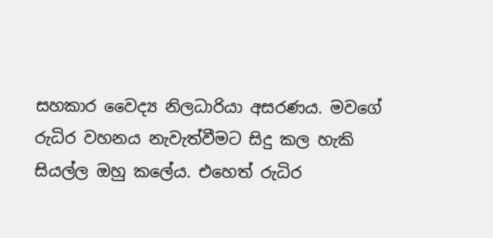සහකාර වෛද්‍ය නිලධාරියා අසරණය. මවගේ රුධිර වහනය නැවැත්වීමට සිදු කල හැකි සියල්ල ඔහු කලේය. එහෙත් රුධිර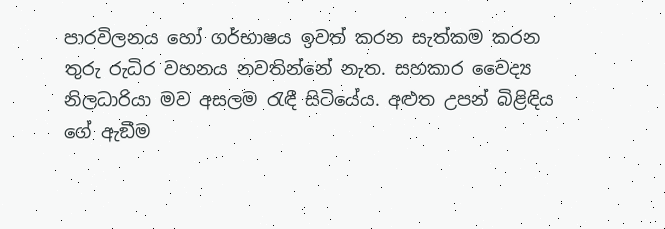පාරවිලනය හෝ ගර්භාෂය ඉවත් කරන සැත්කම කරන තුරු රුධිර වහනය නවතින්නේ නැත. සහකාර වෛද්‍ය නිලධාරියා මව අසලම රැඳී සිටියේය. අළුත උපන් බිළිඳිය ගේ ඇඞීම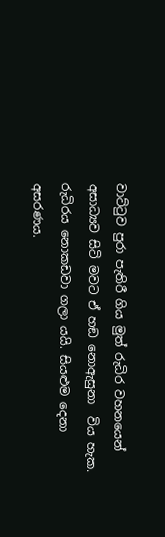වාට්ටුව පුරා පැතිරී ගිය මුත් රුධිර වහනයෙන් අසාධ්‍යව සිටි මවට ඒ හඞ නොඇසුනා  විය හැක. රුධිරය නොකඩවා ගලා යයි. සියළුම දෙනා අසරණය.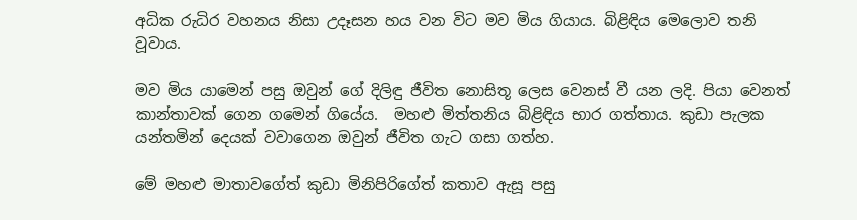අධික රුධිර වහනය නිසා උදෑසන හය වන විට මව මිය ගියාය. බිළිඳිය මෙලොව තනි වූවාය.

මව මිය යාමෙන් පසු ඔවුන් ගේ දිලිඳු ජීවිත නොසිතූ ලෙස වෙනස් වී යන ලදි. පියා වෙනත් කාන්තාවක් ගෙන ගමෙන් ගියේය.  මහළු මිත්තනිය බිළිඳිය භාර ගත්තාය. කුඩා පැලක යන්තමින් දෙයක් වවාගෙන ඔවුන් ජීවිත ගැට ගසා ගත්හ.

මේ මහළු මාතාවගේත් කුඩා මිනිපිරිගේත් කතාව ඇසූ පසු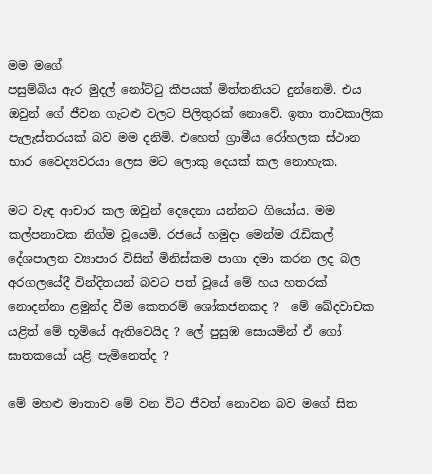මම මගේ
පසුම්බිය ඇර මුදල් නෝට්ටු කීපයක් මිත්තනියට දුන්නෙමි. එය ඔවුන් ගේ ජීවන ගැටළු වලට පිලිතුරක් නොවේ. ඉතා තාවකාලික පැලැස්තරයක් බව මම දනිමි. එහෙත් ග්‍රාමීය රෝහලක ස්ථාන භාර වෛද්‍යවරයා ලෙස මට ලොකු දෙයක් කල නොහැක.

මට වැඳ ආචාර කල ඔවුන් දෙදෙනා යන්නට ගියෝය. මම කල්පනාවක නිග්ම වූයෙමි. රජයේ හමුදා මෙන්ම රැඩිකල් දේශපාලන ව්‍යාපාර විසින් මිනිස්කම පාගා දමා කරන ලද බල අරගලයේදී වින්දිතයන් බවට පත් වූයේ මේ හය හතරක් නොදන්නා ළමුන්ද වීම කෙතරම් ශෝකජනකද ?  මේ ඛේදවාචක යළිත් මේ භූමියේ ඇතිවෙයිද ? ලේ පුසුඹ සොයමින් ඒ ගෝ ඝාතකයෝ යළි පැමිනෙත්ද ?

මේ මහළු මාතාව මේ වන විට ජීවත් නොවන බව මගේ සිත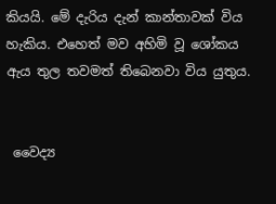කියයි. මේ දැරිය දැන් කාන්තාවක් විය හැකිය. එහෙත් මව අහිමි වූ ශෝකය ඇය තුල තවමත් තිබෙනවා විය යුතුය.


 වෛද්‍ය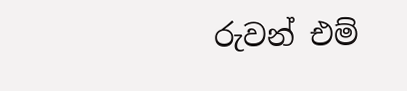රුවන් එම්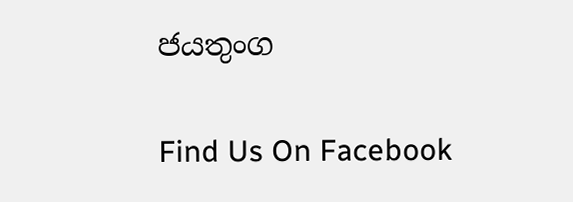ජයතුංග

Find Us On Facebook